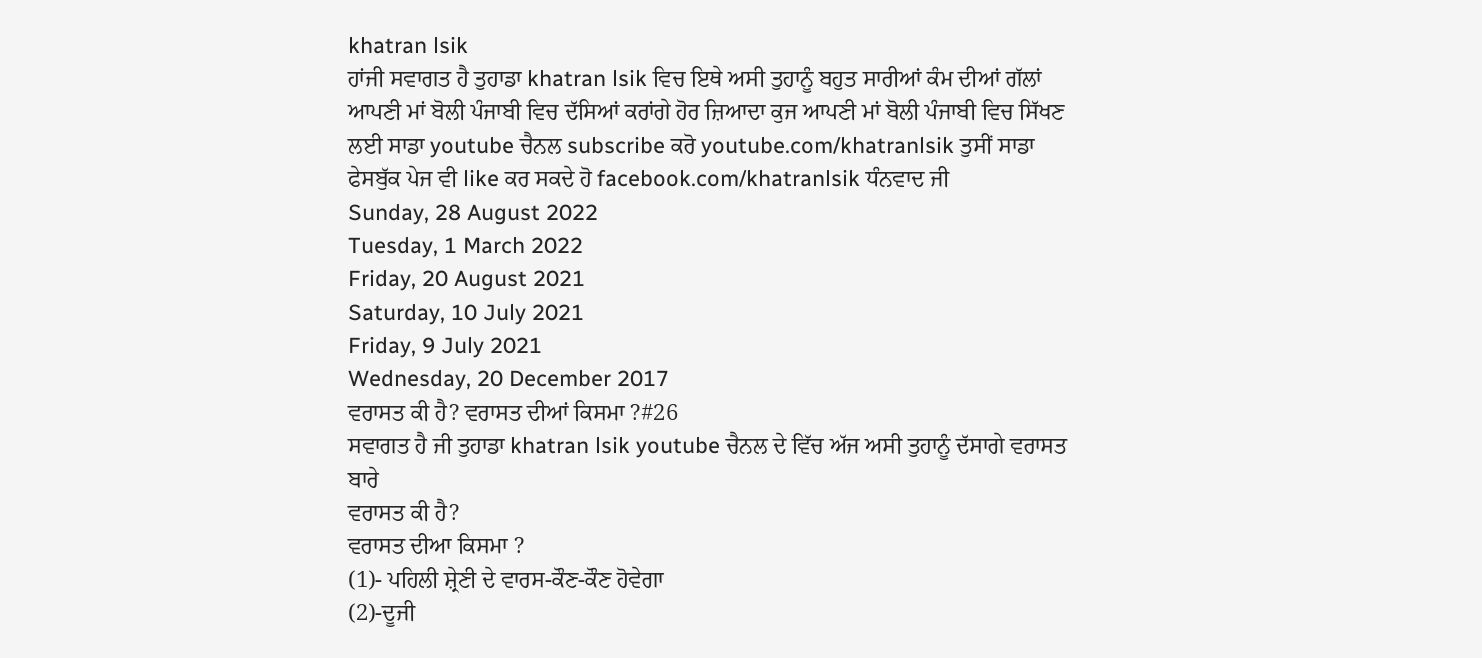khatran lsik
ਹਾਂਜੀ ਸਵਾਗਤ ਹੈ ਤੁਹਾਡਾ khatran lsik ਵਿਚ ਇਥੇ ਅਸੀ ਤੁਹਾਨੂੰ ਬਹੁਤ ਸਾਰੀਆਂ ਕੰਮ ਦੀਆਂ ਗੱਲਾਂ ਆਪਣੀ ਮਾਂ ਬੋਲੀ ਪੰਜਾਬੀ ਵਿਚ ਦੱਸਿਆਂ ਕਰਾਂਗੇ ਹੋਰ ਜ਼ਿਆਦਾ ਕੁਜ ਆਪਣੀ ਮਾਂ ਬੋਲੀ ਪੰਜਾਬੀ ਵਿਚ ਸਿੱਖਣ ਲਈ ਸਾਡਾ youtube ਚੈਨਲ subscribe ਕਰੋ youtube.com/khatranlsik ਤੁਸੀਂ ਸਾਡਾ ਫੇਸਬੁੱਕ ਪੇਜ ਵੀ like ਕਰ ਸਕਦੇ ਹੋ facebook.com/khatranlsik ਧੰਨਵਾਦ ਜੀ
Sunday, 28 August 2022
Tuesday, 1 March 2022
Friday, 20 August 2021
Saturday, 10 July 2021
Friday, 9 July 2021
Wednesday, 20 December 2017
ਵਰਾਸਤ ਕੀ ਹੈ? ਵਰਾਸਤ ਦੀਆਂ ਕਿਸਮਾ ?#26
ਸਵਾਗਤ ਹੈ ਜੀ ਤੁਹਾਡਾ khatran lsik youtube ਚੈਨਲ ਦੇ ਵਿੱਚ ਅੱਜ ਅਸੀ ਤੁਹਾਨੂੰ ਦੱਸਾਗੇ ਵਰਾਸਤ ਬਾਰੇ
ਵਰਾਸਤ ਕੀ ਹੈ?
ਵਰਾਸਤ ਦੀਆ ਕਿਸਮਾ ?
(1)- ਪਹਿਲੀ ਸ਼੍ਰੇਣੀ ਦੇ ਵਾਰਸ-ਕੌਣ-ਕੌਣ ਹੋਵੇਗਾ
(2)-ਦੂਜੀ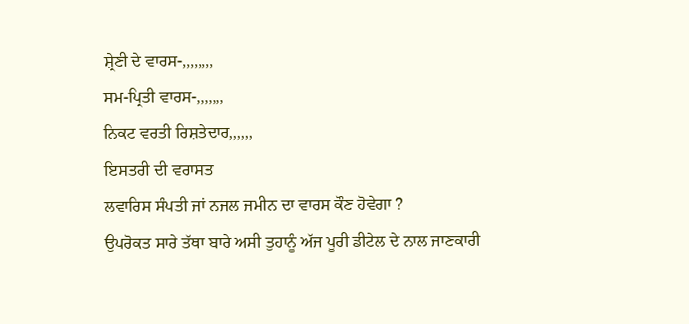ਸ਼੍ਰੇਣੀ ਦੇ ਵਾਰਸ-,,,,,,,,
ਸਮ-ਪ੍ਰਿਤੀ ਵਾਰਸ-,,,,,,,
ਨਿਕਟ ਵਰਤੀ ਰਿਸ਼ਤੇਦਾਰ,,,,,,
ਇਸਤਰੀ ਦੀ ਵਰਾਸਤ
ਲਵਾਰਿਸ ਸੰਪਤੀ ਜਾਂ ਨਜਲ ਜਮੀਨ ਦਾ ਵਾਰਸ ਕੌਣ ਹੋਵੇਗਾ ?
ਉਪਰੋਕਤ ਸਾਰੇ ਤੱਥਾ ਬਾਰੇ ਅਸੀ ਤੁਹਾਨੂੰ ਅੱਜ ਪੂਰੀ ਡੀਟੇਲ ਦੇ ਨਾਲ ਜਾਣਕਾਰੀ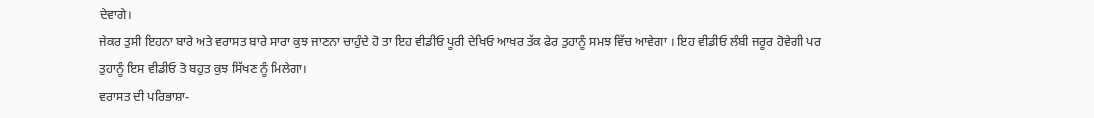ਦੇਵਾਗੇ।
ਜੇਕਰ ਤੁਸੀ ਇਹਨਾ ਬਾਰੇ ਅਤੇ ਵਰਾਸਤ ਬਾਰੇ ਸਾਰਾ ਕੁਝ ਜਾਣਨਾ ਚਾਹੁੰਦੇ ਹੋ ਤਾ ਇਹ ਵੀਡੀਓ ਪੂਰੀ ਦੇਖਿਓ ਆਖਰ ਤੱਕ ਫੇਰ ਤੁਹਾਨੂੰ ਸਮਝ ਵਿੱਚ ਆਵੇਗਾ । ਇਹ ਵੀਡੀਓ ਲੰਬੀ ਜਰੂਰ ਹੋਵੇਗੀ ਪਰ ਤੁਹਾਨੂੰ ਇਸ ਵੀਡੀਓ ਤੋ ਬਹੁਤ ਕੁਝ ਸਿੱਖਣ ਨੂੰ ਮਿਲੇਗਾ।
ਵਰਾਸਤ ਦੀ ਪਰਿਭਾਸ਼ਾ-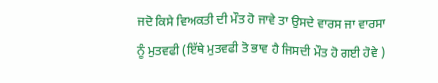ਜਦੋ ਕਿਸੇ ਵਿਅਕਤੀ ਦੀ ਮੌਤ ਹੋ ਜਾਵੇ ਤਾ ਉਸਦੇ ਵਾਰਸ ਜਾ ਵਾਰਸਾ ਨੂੰ ਮੁਤਵਫੀ (ਇੱਥੇ ਮੁਤਵਫੀ ਤੋ ਭਾਵ ਹੈ ਜਿਸਦੀ ਮੌਤ ਹੋ ਗਈ ਹੋਵੇ )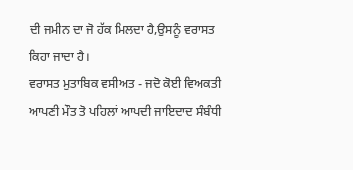ਦੀ ਜਮੀਨ ਦਾ ਜੋ ਹੱਕ ਮਿਲਦਾ ਹੈ,ਉਸਨੂੰ ਵਰਾਸਤ ਕਿਹਾ ਜਾਦਾ ਹੈ।
ਵਰਾਸਤ ਮੁਤਾਬਿਕ ਵਸੀਅਤ - ਜਦੋ ਕੋਈ ਵਿਅਕਤੀ ਆਪਣੀ ਮੌਤ ਤੋ ਪਹਿਲਾਂ ਆਪਦੀ ਜਾਇਦਾਦ ਸੰਬੰਧੀ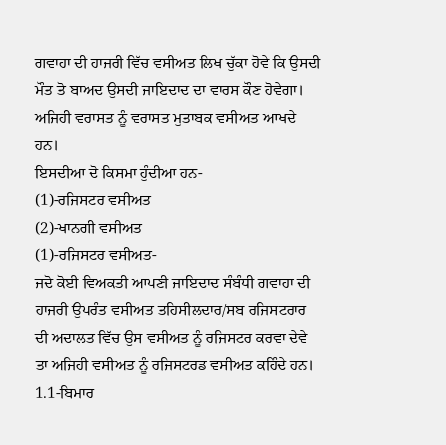ਗਵਾਹਾ ਦੀ ਹਾਜਰੀ ਵਿੱਚ ਵਸੀਅਤ ਲਿਖ ਚੁੱਕਾ ਹੋਵੇ ਕਿ ਉਸਦੀ ਮੌਤ ਤੋ ਬਾਅਦ ਉਸਦੀ ਜਾਇਦਾਦ ਦਾ ਵਾਰਸ ਕੌਣ ਹੋਵੇਗਾ।
ਅਜਿਹੀ ਵਰਾਸਤ ਨੂੰ ਵਰਾਸਤ ਮੁਤਾਬਕ ਵਸੀਅਤ ਆਖਦੇ ਹਨ।
ਇਸਦੀਆ ਦੋ ਕਿਸਮਾ ਹੁੰਦੀਆ ਹਨ-
(1)-ਰਜਿਸਟਰ ਵਸੀਅਤ
(2)-ਖਾਨਗੀ ਵਸੀਅਤ
(1)-ਰਜਿਸਟਰ ਵਸੀਅਤ-
ਜਦੋ ਕੋਈ ਵਿਅਕਤੀ ਆਪਣੀ ਜਾਇਦਾਦ ਸੰਬੰਧੀ ਗਵਾਹਾ ਦੀ ਹਾਜਰੀ ਉਪਰੰਤ ਵਸੀਅਤ ਤਹਿਸੀਲਦਾਰ/ਸਬ ਰਜਿਸਟਰਾਰ ਦੀ ਅਦਾਲਤ ਵਿੱਚ ਉਸ ਵਸੀਅਤ ਨੂੰ ਰਜਿਸਟਰ ਕਰਵਾ ਦੇਵੇ ਤਾ ਅਜਿਹੀ ਵਸੀਅਤ ਨੂੰ ਰਜਿਸਟਰਡ ਵਸੀਅਤ ਕਹਿੰਦੇ ਹਨ।
1.1-ਬਿਮਾਰ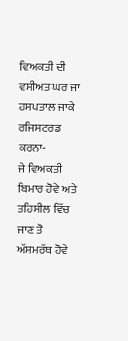ਵਿਅਕਤੀ ਦੀ ਵਸੀਅਤ ਘਰ ਜਾ ਹਸਪਤਾਲ ਜਾਕੇ ਰਜਿਸਟਰਡ ਕਰਨਾ-
ਜੇ ਵਿਅਕਤੀ ਬਿਮਾਰ ਹੋਵੇ ਅਤੇ ਤਹਿਸੀਲ ਵਿੱਚ ਜਾਣ ਤੋ ਅੱਸਮਰੱਥ ਹੋਵੇ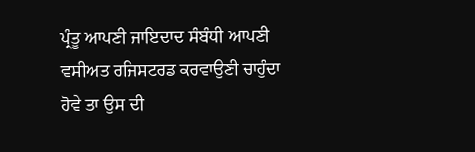ਪ੍ਰੰਤੂ ਆਪਣੀ ਜਾਇਦਾਦ ਸੰਬੰਧੀ ਆਪਣੀ ਵਸੀਅਤ ਰਜਿਸਟਰਡ ਕਰਵਾਉਣੀ ਚਾਹੁੰਦਾ ਹੋਵੇ ਤਾ ਉਸ ਦੀ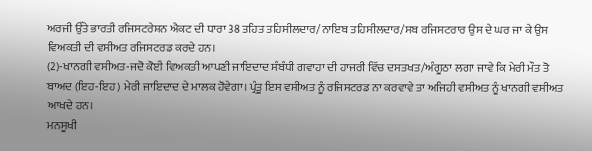ਅਰਜੀ ਉੱਤੇ ਭਾਰਤੀ ਰਜਿਸਟਰੇਸ਼ਨ ਐਕਟ ਦੀ ਧਾਰਾ 38 ਤਹਿਤ ਤਹਿਸੀਲਦਾਰ/ਨਾਇਬ ਤਹਿਸੀਲਦਾਰ/ਸਬ ਰਜਿਸਟਰਾਰ ਉਸ ਦੇ ਘਰ ਜਾ ਕੇ ਉਸ ਵਿਅਕਤੀ ਦੀ ਵਸੀਅਤ ਰਜਿਸਟਰਡ ਕਰਦੇ ਹਨ।
(2)-ਖਾਨਗੀ ਵਸੀਅਤ-ਜਦੋ ਕੋਈ ਵਿਅਕਤੀ ਆਪਣੀ ਜਾਇਦਾਦ ਸੰਬੰਧੀ ਗਵਾਹਾ ਦੀ ਹਾਜਰੀ ਵਿੱਚ ਦਸਤਖਤ/ਅੰਗੂਠਾ ਲਗਾ ਜਾਵੇ ਕਿ ਮੇਰੀ ਮੌਤ ਤੋ ਬਾਅਦ (ਇਹ-ਇਹ) ਮੇਰੀ ਜਾਇਦਾਦ ਦੇ ਮਾਲਕ ਹੋਵੇਗਾ। ਪ੍ਰੰਤੂ ਇਸ ਵਸੀਅਤ ਨੂੰ ਰਜਿਸਟਰਡ ਨਾ ਕਰਵਾਵੇ ਤਾ ਅਜਿਹੀ ਵਸੀਅਤ ਨੂੰ ਖਾਨਗੀ ਵਸੀਅਤ ਆਖਦੇ ਹਨ।
ਮਨਸੂਖੀ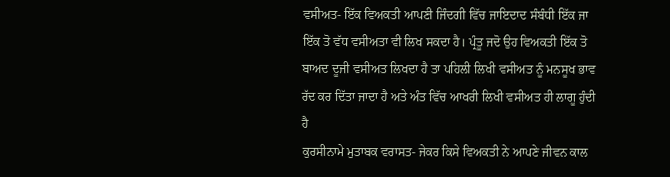ਵਸੀਅਤ- ਇੱਕ ਵਿਅਕਤੀ ਆਪਣੀ ਜਿੰਦਗੀ ਵਿੱਚ ਜਾਇਦਾਦ ਸੰਬੰਧੀ ਇੱਕ ਜਾ ਇੱਕ ਤੋ ਵੱਧ ਵਸੀਅਤਾ ਵੀ ਲਿਖ ਸਕਦਾ ਹੈ। ਪ੍ਰੰਤੂ ਜਦੋ ਉਹ ਵਿਅਕਤੀ ਇੱਕ ਤੋ ਬਾਅਦ ਦੂਜੀ ਵਸੀਅਤ ਲਿਖਦਾ ਹੈ ਤਾ ਪਹਿਲੀ ਲਿਖੀ ਵਸੀਅਤ ਨੂੰ ਮਨਸੂਖ ਭਾਵ ਰੱਦ ਕਰ ਦਿੱਤਾ ਜਾਦਾ ਹੈ ਅਤੇ ਅੰਤ ਵਿੱਚ ਆਖਰੀ ਲਿਖੀ ਵਸੀਅਤ ਹੀ ਲਾਗੂ ਹੁੰਦੀ ਹੈ
ਕੁਰਸੀਨਾਮੇ ਮੁਤਾਬਕ ਵਰਾਸਤ- ਜੇਕਰ ਕਿਸੇ ਵਿਅਕਤੀ ਨੇ ਆਪਣੇ ਜੀਵਨ ਕਾਲ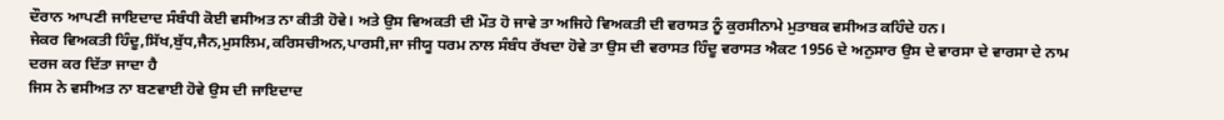ਦੌਰਾਨ ਆਪਣੀ ਜਾਇਦਾਦ ਸੰਬੰਧੀ ਕੋਈ ਵਸੀਅਤ ਨਾ ਕੀਤੀ ਹੋਵੇ। ਅਤੇ ਉਸ ਵਿਅਕਤੀ ਦੀ ਮੌਤ ਹੋ ਜਾਵੇ ਤਾ ਅਜਿਹੇ ਵਿਅਕਤੀ ਦੀ ਵਰਾਸਤ ਨੂੰ ਕੁਰਸੀਨਾਮੇ ਮੁਤਾਬਕ ਵਸੀਅਤ ਕਹਿੰਦੇ ਹਨ।
ਜੇਕਰ ਵਿਅਕਤੀ ਹਿੰਦੂ,ਸਿੱਖ,ਬੁੱਧ,ਜੈਨ,ਮੁਸਲਿਮ,ਕਰਿਸਚੀਅਨ,ਪਾਰਸੀ,ਜਾ ਜੀਯੂ ਧਰਮ ਨਾਲ ਸੰਬੰਧ ਰੱਖਦਾ ਹੋਵੇ ਤਾ ਉਸ ਦੀ ਵਰਾਸਤ ਹਿੰਦੂ ਵਰਾਸਤ ਐਕਟ 1956 ਦੇ ਅਨੁਸਾਰ ਉਸ ਦੇ ਵਾਰਸਾ ਦੇ ਵਾਰਸਾ ਦੇ ਨਾਮ ਦਰਜ ਕਰ ਦਿੱਤਾ ਜਾਦਾ ਹੈ
ਜਿਸ ਨੇ ਵਸੀਅਤ ਨਾ ਬਣਵਾਈ ਹੋਵੇ ਉਸ ਦੀ ਜਾਇਦਾਦ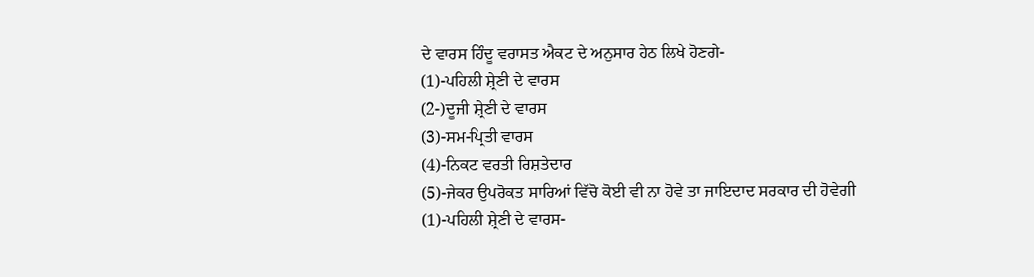ਦੇ ਵਾਰਸ ਹਿੰਦੂ ਵਰਾਸਤ ਐਕਟ ਦੇ ਅਨੁਸਾਰ ਹੇਠ ਲਿਖੇ ਹੋਣਗੇ-
(1)-ਪਹਿਲੀ ਸ਼੍ਰੇਣੀ ਦੇ ਵਾਰਸ
(2-)ਦੂਜੀ ਸ਼੍ਰੇਣੀ ਦੇ ਵਾਰਸ
(3)-ਸਮ-ਪ੍ਰਿਤੀ ਵਾਰਸ
(4)-ਨਿਕਟ ਵਰਤੀ ਰਿਸ਼ਤੇਦਾਰ
(5)-ਜੇਕਰ ਉਪਰੋਕਤ ਸਾਰਿਆਂ ਵਿੱਚੋ ਕੋਈ ਵੀ ਨਾ ਹੋਵੇ ਤਾ ਜਾਇਦਾਦ ਸਰਕਾਰ ਦੀ ਹੋਵੇਗੀ
(1)-ਪਹਿਲੀ ਸ਼੍ਰੇਣੀ ਦੇ ਵਾਰਸ-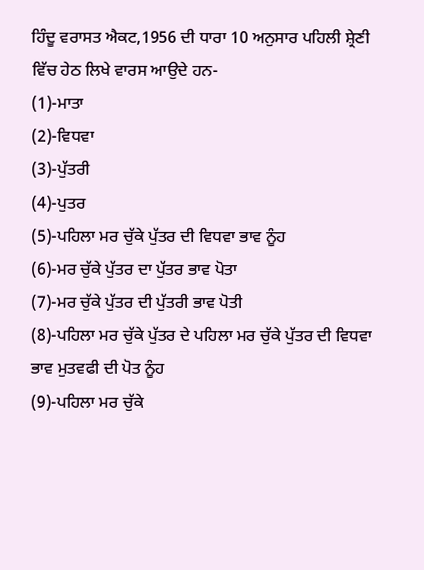ਹਿੰਦੂ ਵਰਾਸਤ ਐਕਟ,1956 ਦੀ ਧਾਰਾ 10 ਅਨੁਸਾਰ ਪਹਿਲੀ ਸ਼੍ਰੇਣੀ ਵਿੱਚ ਹੇਠ ਲਿਖੇ ਵਾਰਸ ਆਉਦੇ ਹਨ-
(1)-ਮਾਤਾ
(2)-ਵਿਧਵਾ
(3)-ਪੁੱਤਰੀ
(4)-ਪੁਤਰ
(5)-ਪਹਿਲਾ ਮਰ ਚੁੱਕੇ ਪੁੱਤਰ ਦੀ ਵਿਧਵਾ ਭਾਵ ਨੂੰਹ
(6)-ਮਰ ਚੁੱਕੇ ਪੁੱਤਰ ਦਾ ਪੁੱਤਰ ਭਾਵ ਪੋਤਾ
(7)-ਮਰ ਚੁੱਕੇ ਪੁੱਤਰ ਦੀ ਪੁੱਤਰੀ ਭਾਵ ਪੋਤੀ
(8)-ਪਹਿਲਾ ਮਰ ਚੁੱਕੇ ਪੁੱਤਰ ਦੇ ਪਹਿਲਾ ਮਰ ਚੁੱਕੇ ਪੁੱਤਰ ਦੀ ਵਿਧਵਾ ਭਾਵ ਮੁਤਵਫੀ ਦੀ ਪੋਤ ਨੂੰਹ
(9)-ਪਹਿਲਾ ਮਰ ਚੁੱਕੇ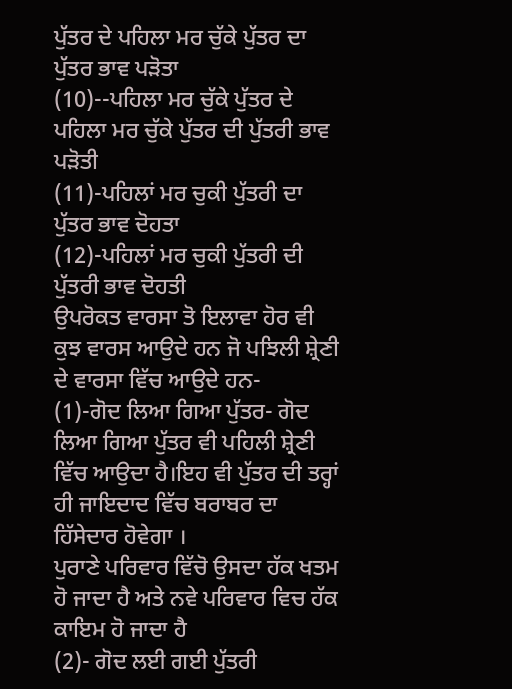ਪੁੱਤਰ ਦੇ ਪਹਿਲਾ ਮਰ ਚੁੱਕੇ ਪੁੱਤਰ ਦਾ ਪੁੱਤਰ ਭਾਵ ਪੜੋਤਾ
(10)--ਪਹਿਲਾ ਮਰ ਚੁੱਕੇ ਪੁੱਤਰ ਦੇ ਪਹਿਲਾ ਮਰ ਚੁੱਕੇ ਪੁੱਤਰ ਦੀ ਪੁੱਤਰੀ ਭਾਵ ਪੜੋਤੀ
(11)-ਪਹਿਲਾਂ ਮਰ ਚੁਕੀ ਪੁੱਤਰੀ ਦਾ ਪੁੱਤਰ ਭਾਵ ਦੋਹਤਾ
(12)-ਪਹਿਲਾਂ ਮਰ ਚੁਕੀ ਪੁੱਤਰੀ ਦੀ ਪੁੱਤਰੀ ਭਾਵ ਦੋਹਤੀ
ਉਪਰੋਕਤ ਵਾਰਸਾ ਤੋ ਇਲਾਵਾ ਹੋਰ ਵੀ ਕੁਝ ਵਾਰਸ ਆਉਦੇ ਹਨ ਜੋ ਪਝਿਲੀ ਸ਼੍ਰੇਣੀ ਦੇ ਵਾਰਸਾ ਵਿੱਚ ਆਉਦੇ ਹਨ-
(1)-ਗੋਦ ਲਿਆ ਗਿਆ ਪੁੱਤਰ- ਗੋਦ ਲਿਆ ਗਿਆ ਪੁੱਤਰ ਵੀ ਪਹਿਲੀ ਸ਼੍ਰੇਣੀ ਵਿੱਚ ਆਉਦਾ ਹੈ।ਇਹ ਵੀ ਪੁੱਤਰ ਦੀ ਤਰ੍ਹਾਂ ਹੀ ਜਾਇਦਾਦ ਵਿੱਚ ਬਰਾਬਰ ਦਾ ਹਿੱਸੇਦਾਰ ਹੋਵੇਗਾ ।
ਪੁਰਾਣੇ ਪਰਿਵਾਰ ਵਿੱਚੋ ਉਸਦਾ ਹੱਕ ਖਤਮ ਹੋ ਜਾਦਾ ਹੈ ਅਤੇ ਨਵੇ ਪਰਿਵਾਰ ਵਿਚ ਹੱਕ ਕਾਇਮ ਹੋ ਜਾਦਾ ਹੈ
(2)- ਗੋਦ ਲਈ ਗਈ ਪੁੱਤਰੀ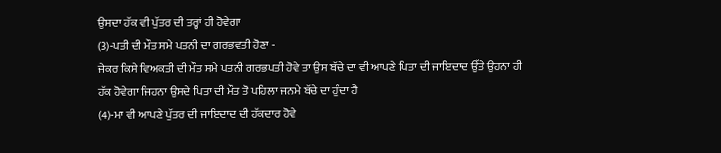ਉਸਦਾ ਹੱਕ ਵੀ ਪੁੱਤਰ ਦੀ ਤਰ੍ਹਾਂ ਹੀ ਹੋਵੇਗਾ
(3)-ਪਤੀ ਦੀ ਮੌਤ ਸਮੇ ਪਤਨੀ ਦਾ ਗਰਭਵਤੀ ਹੋਣਾ -
ਜੇਕਰ ਕਿਸੇ ਵਿਅਕਤੀ ਦੀ ਮੌਤ ਸਮੇ ਪਤਨੀ ਗਰਭਪਤੀ ਹੋਵੇ ਤਾ ਉਸ ਬੱਚੇ ਦਾ ਵੀ ਆਪਣੇ ਪਿਤਾ ਦੀ ਜਾਇਦਾਦ ਉੱਤੇ ਉਹਨਾ ਹੀ ਹੱਕ ਹੋਵੇਗਾ ਜਿਹਨਾ ਉਸਦੇ ਪਿਤਾ ਦੀ ਮੌਤ ਤੋ ਪਹਿਲਾ ਜਨਮੇ ਬੱਚੇ ਦਾ ਹੁੰਦਾ ਹੈ
(4)-ਮਾ ਵੀ ਆਪਣੇ ਪੁੱਤਰ ਦੀ ਜਾਇਦਾਦ ਦੀ ਹੱਕਦਾਰ ਹੋਵੇ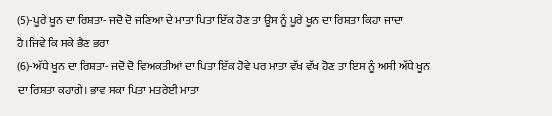(5)-ਪੂਰੇ ਖੂਨ ਦਾ ਰਿਸ਼ਤਾ- ਜਦੋ ਦੋ ਜਣਿਆ ਦੇ ਮਾਤਾ ਪਿਤਾ ਇੱਕ ਹੋਣ ਤਾ ਊਸ ਨੂੰ ਪੂਰੇ ਖੂਨ ਦਾ ਰਿਸ਼ਤਾ ਕਿਹਾ ਜਾਦਾ ਹੈ।ਜਿਵੇ ਕਿ ਸਕੇ ਭੈਣ ਭਰਾ
(6)-ਅੱਧੇ ਖੂਨ ਦਾ ਰਿਸ਼ਤਾ- ਜਦੋ ਦੋ ਵਿਅਕਤੀਆਂ ਦਾ ਪਿਤਾ ਇੱਕ ਹੋਵੇ ਪਰ ਮਾਤਾ ਵੱਖ ਵੱਖ ਹੋਣ ਤਾ ਇਸ ਨੂੰ ਅਸੀ ਅੱਧੇ ਖੂਨ ਦਾ ਰਿਸ਼ਤਾ ਕਹਾਗੇ। ਭਾਵ ਸਕਾ ਪਿਤਾ ਮਤਰੇਈ ਮਾਤਾ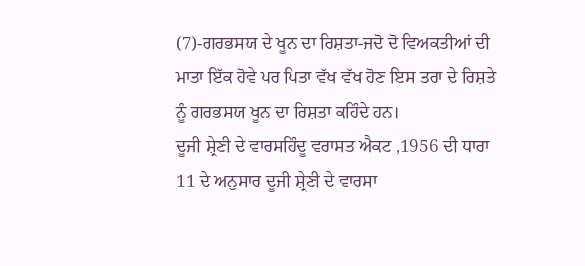(7)-ਗਰਭਸਯ ਦੇ ਖੂਨ ਦਾ ਰਿਸ਼ਤਾ-ਜਦੋ ਦੋ ਵਿਅਕਤੀਆਂ ਦੀ ਮਾਤਾ ਇੱਕ ਹੋਵੇ ਪਰ ਪਿਤਾ ਵੱਖ ਵੱਖ ਹੋਣ ਇਸ ਤਰਾ ਦੇ ਰਿਸ਼ਤੇ ਨੂੰ ਗਰਭਸਯ ਖੂਨ ਦਾ ਰਿਸ਼ਤਾ ਕਹਿੰਦੇ ਹਨ।
ਦੂਜੀ ਸ਼੍ਰੇਣੀ ਦੇ ਵਾਰਸਹਿੰਦੂ ਵਰਾਸਤ ਐਕਟ ,1956 ਦੀ ਧਾਰਾ 11 ਦੇ ਅਨੁਸਾਰ ਦੂਜੀ ਸ਼੍ਰੇਣੀ ਦੇ ਵਾਰਸਾ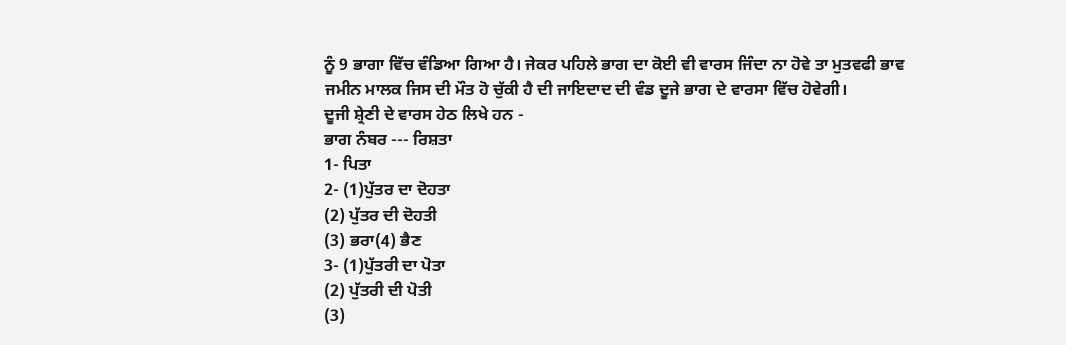ਨੂੰ 9 ਭਾਗਾ ਵਿੱਚ ਵੰਡਿਆ ਗਿਆ ਹੈ। ਜੇਕਰ ਪਹਿਲੇ ਭਾਗ ਦਾ ਕੋਈ ਵੀ ਵਾਰਸ ਜਿੰਦਾ ਨਾ ਹੋਵੇ ਤਾ ਮੁਤਵਫੀ ਭਾਵ ਜਮੀਨ ਮਾਲਕ ਜਿਸ ਦੀ ਮੌਤ ਹੋ ਚੁੱਕੀ ਹੈ ਦੀ ਜਾਇਦਾਦ ਦੀ ਵੰਡ ਦੂਜੇ ਭਾਗ ਦੇ ਵਾਰਸਾ ਵਿੱਚ ਹੋਵੇਗੀ।
ਦੂਜੀ ਸ਼੍ਰੇਣੀ ਦੇ ਵਾਰਸ ਹੇਠ ਲਿਖੇ ਹਨ -
ਭਾਗ ਨੰਬਰ --- ਰਿਸ਼ਤਾ
1- ਪਿਤਾ
2- (1)ਪੁੱਤਰ ਦਾ ਦੋਹਤਾ
(2) ਪੁੱਤਰ ਦੀ ਦੋਹਤੀ
(3) ਭਰਾ(4) ਭੈਣ
3- (1)ਪੁੱਤਰੀ ਦਾ ਪੋਤਾ
(2) ਪੁੱਤਰੀ ਦੀ ਪੋਤੀ
(3)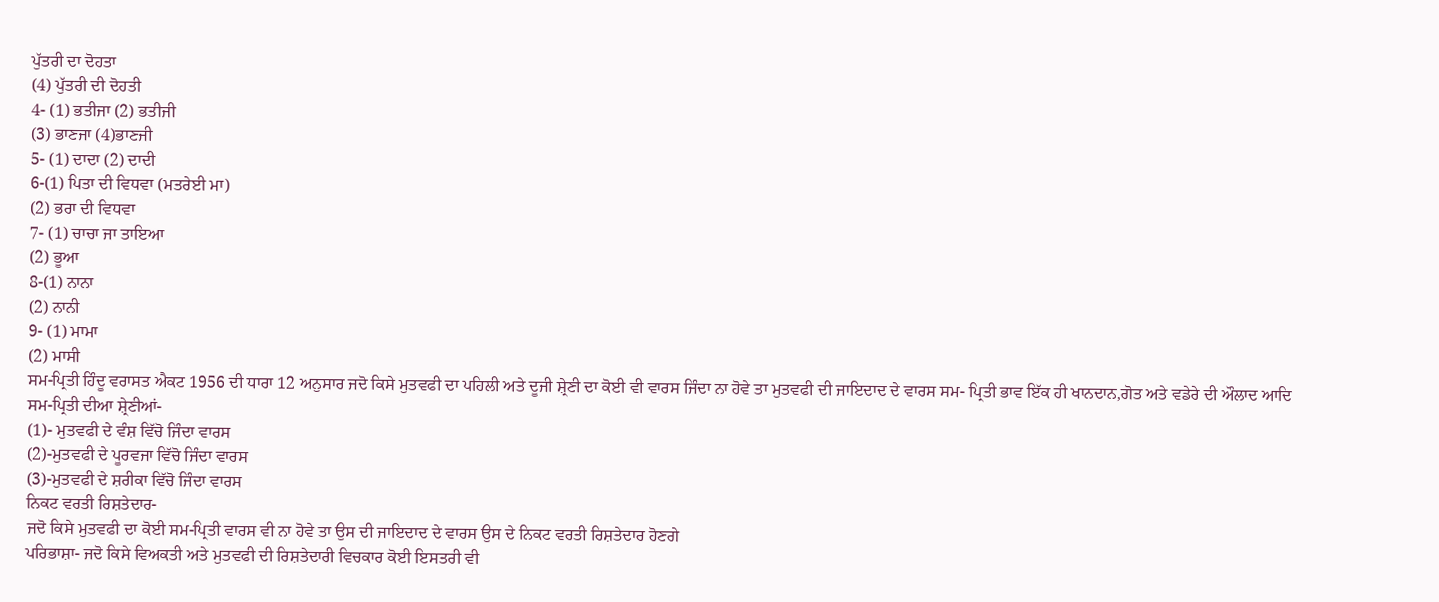ਪੁੱਤਰੀ ਦਾ ਦੋਹਤਾ
(4) ਪੁੱਤਰੀ ਦੀ ਦੋਹਤੀ
4- (1) ਭਤੀਜਾ (2) ਭਤੀਜੀ
(3) ਭਾਣਜਾ (4)ਭਾਣਜੀ
5- (1) ਦਾਦਾ (2) ਦਾਦੀ
6-(1) ਪਿਤਾ ਦੀ ਵਿਧਵਾ (ਮਤਰੇਈ ਮਾ)
(2) ਭਰਾ ਦੀ ਵਿਧਵਾ
7- (1) ਚਾਚਾ ਜਾ ਤਾਇਆ
(2) ਭੂਆ
8-(1) ਨਾਨਾ
(2) ਨਾਨੀ
9- (1) ਮਾਮਾ
(2) ਮਾਸੀ
ਸਮ-ਪ੍ਰਿਤੀ ਹਿੰਦੂ ਵਰਾਸਤ ਐਕਟ 1956 ਦੀ ਧਾਰਾ 12 ਅਨੁਸਾਰ ਜਦੋ ਕਿਸੇ ਮੁਤਵਫੀ ਦਾ ਪਹਿਲੀ ਅਤੇ ਦੂਜੀ ਸ਼੍ਰੇਣੀ ਦਾ ਕੋਈ ਵੀ ਵਾਰਸ ਜਿੰਦਾ ਨਾ ਹੋਵੇ ਤਾ ਮੁਤਵਫੀ ਦੀ ਜਾਇਦਾਦ ਦੇ ਵਾਰਸ ਸਮ- ਪ੍ਰਿਤੀ ਭਾਵ ਇੱਕ ਹੀ ਖਾਨਦਾਨ,ਗੋਤ ਅਤੇ ਵਡੇਰੇ ਦੀ ਔਲਾਦ ਆਦਿ
ਸਮ-ਪ੍ਰਿਤੀ ਦੀਆ ਸ਼੍ਰੇਣੀਆਂ-
(1)- ਮੁਤਵਫੀ ਦੇ ਵੰਸ਼ ਵਿੱਚੋ ਜਿੰਦਾ ਵਾਰਸ
(2)-ਮੁਤਵਫੀ ਦੇ ਪੂਰਵਜਾ ਵਿੱਚੋ ਜਿੰਦਾ ਵਾਰਸ
(3)-ਮੁਤਵਫੀ ਦੇ ਸ਼ਰੀਕਾ ਵਿੱਚੋ ਜਿੰਦਾ ਵਾਰਸ
ਨਿਕਟ ਵਰਤੀ ਰਿਸ਼ਤੇਦਾਰ-
ਜਦੋ ਕਿਸੇ ਮੁਤਵਫੀ ਦਾ ਕੋਈ ਸਮ-ਪ੍ਰਿਤੀ ਵਾਰਸ ਵੀ ਨਾ ਹੋਵੇ ਤਾ ਉਸ ਦੀ ਜਾਇਦਾਦ ਦੇ ਵਾਰਸ ਉਸ ਦੇ ਨਿਕਟ ਵਰਤੀ ਰਿਸ਼ਤੇਦਾਰ ਹੋਣਗੇ
ਪਰਿਭਾਸ਼ਾ- ਜਦੋ ਕਿਸੇ ਵਿਅਕਤੀ ਅਤੇ ਮੁਤਵਫੀ ਦੀ ਰਿਸ਼ਤੇਦਾਰੀ ਵਿਚਕਾਰ ਕੋਈ ਇਸਤਰੀ ਵੀ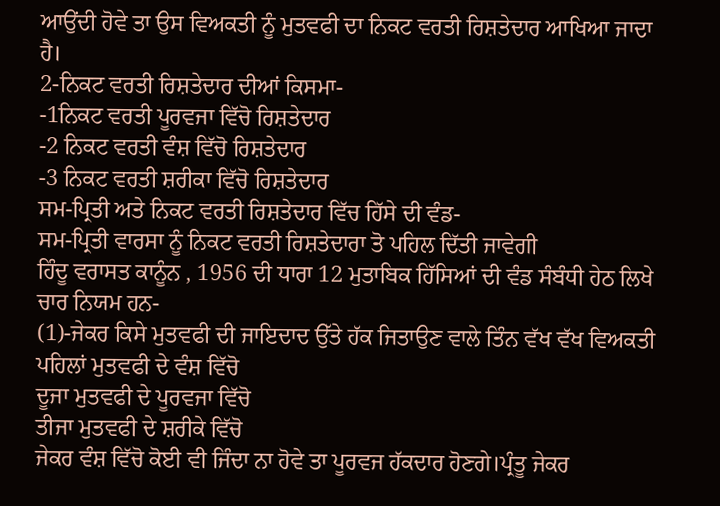ਆਉਂਦੀ ਹੋਵੇ ਤਾ ਉਸ ਵਿਅਕਤੀ ਨੂੰ ਮੁਤਵਫੀ ਦਾ ਨਿਕਟ ਵਰਤੀ ਰਿਸ਼ਤੇਦਾਰ ਆਖਿਆ ਜਾਦਾ ਹੈ।
2-ਨਿਕਟ ਵਰਤੀ ਰਿਸ਼ਤੇਦਾਰ ਦੀਆਂ ਕਿਸਮਾ-
-1ਨਿਕਟ ਵਰਤੀ ਪੂਰਵਜਾ ਵਿੱਚੋ ਰਿਸ਼ਤੇਦਾਰ
-2 ਨਿਕਟ ਵਰਤੀ ਵੰਸ਼ ਵਿੱਚੋ ਰਿਸ਼ਤੇਦਾਰ
-3 ਨਿਕਟ ਵਰਤੀ ਸ਼ਰੀਕਾ ਵਿੱਚੋ ਰਿਸ਼ਤੇਦਾਰ
ਸਮ-ਪ੍ਰਿਤੀ ਅਤੇ ਨਿਕਟ ਵਰਤੀ ਰਿਸ਼ਤੇਦਾਰ ਵਿੱਚ ਹਿੱਸੇ ਦੀ ਵੰਡ-
ਸਮ-ਪ੍ਰਿਤੀ ਵਾਰਸਾ ਨੂੰ ਨਿਕਟ ਵਰਤੀ ਰਿਸ਼ਤੇਦਾਰਾ ਤੋ ਪਹਿਲ ਦਿੱਤੀ ਜਾਵੇਗੀ
ਹਿੰਦੂ ਵਰਾਸਤ ਕਾਨੂੰਨ , 1956 ਦੀ ਧਾਰਾ 12 ਮੁਤਾਬਿਕ ਹਿੱਸਿਆਂ ਦੀ ਵੰਡ ਸੰਬੰਧੀ ਹੇਠ ਲਿਖੇ ਚਾਰ ਨਿਯਮ ਹਨ-
(1)-ਜੇਕਰ ਕਿਸੇ ਮੁਤਵਫੀ ਦੀ ਜਾਇਦਾਦ ਉੱਤੇ ਹੱਕ ਜਿਤਾਉਣ ਵਾਲੇ ਤਿੰਨ ਵੱਖ ਵੱਖ ਵਿਅਕਤੀ
ਪਹਿਲਾਂ ਮੁਤਵਫੀ ਦੇ ਵੰਸ਼ ਵਿੱਚੋ
ਦੂਜਾ ਮੁਤਵਫੀ ਦੇ ਪੂਰਵਜਾ ਵਿੱਚੋ
ਤੀਜਾ ਮੁਤਵਫੀ ਦੇ ਸ਼ਰੀਕੇ ਵਿੱਚੋ
ਜੇਕਰ ਵੰਸ਼ ਵਿੱਚੋ ਕੋਈ ਵੀ ਜਿੰਦਾ ਨਾ ਹੋਵੇ ਤਾ ਪੂਰਵਜ ਹੱਕਦਾਰ ਹੋਣਗੇ।ਪ੍ਰੰਤੂ ਜੇਕਰ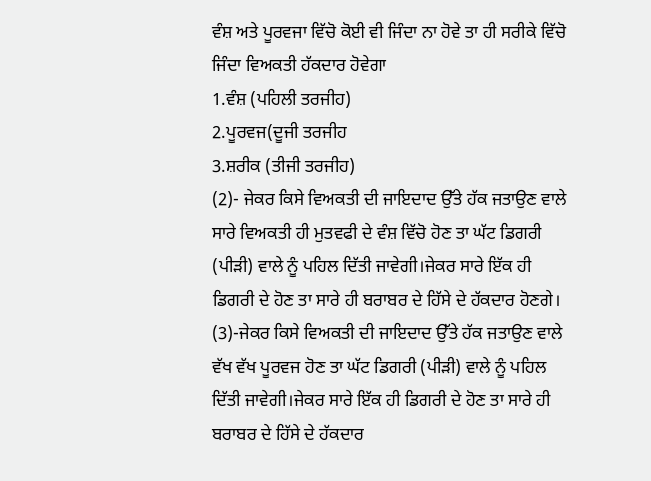ਵੰਸ਼ ਅਤੇ ਪੂਰਵਜਾ ਵਿੱਚੋ ਕੋਈ ਵੀ ਜਿੰਦਾ ਨਾ ਹੋਵੇ ਤਾ ਹੀ ਸਰੀਕੇ ਵਿੱਚੋ ਜਿੰਦਾ ਵਿਅਕਤੀ ਹੱਕਦਾਰ ਹੋਵੇਗਾ
1.ਵੰਸ਼ (ਪਹਿਲੀ ਤਰਜੀਹ)
2.ਪੂਰਵਜ(ਦੂਜੀ ਤਰਜੀਹ
3.ਸ਼ਰੀਕ (ਤੀਜੀ ਤਰਜੀਹ)
(2)- ਜੇਕਰ ਕਿਸੇ ਵਿਅਕਤੀ ਦੀ ਜਾਇਦਾਦ ਉੱਤੇ ਹੱਕ ਜਤਾਉਣ ਵਾਲੇ ਸਾਰੇ ਵਿਅਕਤੀ ਹੀ ਮੁਤਵਫੀ ਦੇ ਵੰਸ਼ ਵਿੱਚੋ ਹੋਣ ਤਾ ਘੱਟ ਡਿਗਰੀ (ਪੀੜੀ) ਵਾਲੇ ਨੂੰ ਪਹਿਲ ਦਿੱਤੀ ਜਾਵੇਗੀ।ਜੇਕਰ ਸਾਰੇ ਇੱਕ ਹੀ ਡਿਗਰੀ ਦੇ ਹੋਣ ਤਾ ਸਾਰੇ ਹੀ ਬਰਾਬਰ ਦੇ ਹਿੱਸੇ ਦੇ ਹੱਕਦਾਰ ਹੋਣਗੇ।
(3)-ਜੇਕਰ ਕਿਸੇ ਵਿਅਕਤੀ ਦੀ ਜਾਇਦਾਦ ਉੱਤੇ ਹੱਕ ਜਤਾਉਣ ਵਾਲੇ ਵੱਖ ਵੱਖ ਪੂਰਵਜ ਹੋਣ ਤਾ ਘੱਟ ਡਿਗਰੀ (ਪੀੜੀ) ਵਾਲੇ ਨੂੰ ਪਹਿਲ ਦਿੱਤੀ ਜਾਵੇਗੀ।ਜੇਕਰ ਸਾਰੇ ਇੱਕ ਹੀ ਡਿਗਰੀ ਦੇ ਹੋਣ ਤਾ ਸਾਰੇ ਹੀ ਬਰਾਬਰ ਦੇ ਹਿੱਸੇ ਦੇ ਹੱਕਦਾਰ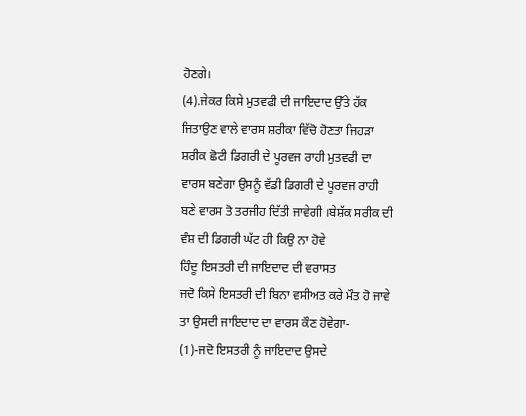ਹੋਣਗੇ।
(4).ਜੇਕਰ ਕਿਸੇ ਮੁਤਵਫੀ ਦੀ ਜਾਇਦਾਦ ਉੱਤੇ ਹੱਕ ਜਿਤਾਉਣ ਵਾਲੇ ਵਾਰਸ ਸ਼ਰੀਕਾ ਵਿੱਚੋ ਹੋਣਤਾ ਜਿਹੜਾ ਸ਼ਰੀਕ ਛੋਟੀ ਡਿਗਰੀ ਦੇ ਪੂਰਵਜ ਰਾਹੀ ਮੁਤਵਫੀ ਦਾ ਵਾਰਸ ਬਣੇਗਾ ਉਸਨੂੰ ਵੱਡੀ ਡਿਗਰੀ ਦੇ ਪੂਰਵਜ ਰਾਹੀ ਬਣੇ ਵਾਰਸ ਤੋ ਤਰਜੀਹ ਦਿੱਤੀ ਜਾਵੇਗੀ ।ਬੇਸ਼ੱਕ ਸਰੀਕ ਦੀ ਵੰਸ਼ ਦੀ ਡਿਗਰੀ ਘੱਟ ਹੀ ਕਿਉ ਨਾ ਹੋਵੇ
ਹਿੰਦੂ ਇਸਤਰੀ ਦੀ ਜਾਇਦਾਦ ਦੀ ਵਰਾਸਤ
ਜਦੋ ਕਿਸੇ ਇਸਤਰੀ ਦੀ ਬਿਨਾ ਵਸੀਅਤ ਕਰੇ ਮੌਤ ਹੋ ਜਾਵੇ ਤਾ ਉਸਦੀ ਜਾਇਦਾਦ ਦਾ ਵਾਰਸ ਕੌਣ ਹੋਵੇਗਾ-
(1)-ਜਦੋ ਇਸਤਰੀ ਨੂੰ ਜਾਇਦਾਦ ਉਸਦੇ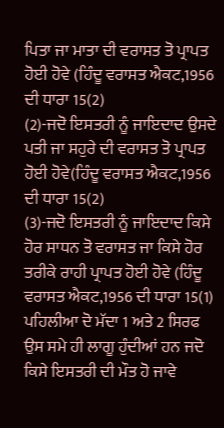ਪਿਤਾ ਜਾ ਮਾਤਾ ਦੀ ਵਰਾਸਤ ਤੋ ਪ੍ਰਾਪਤ ਹੋਈ ਹੋਵੇ (ਹਿੰਦੂ ਵਰਾਸਤ ਐਕਟ,1956 ਦੀ ਧਾਰਾ 15(2)
(2)-ਜਦੋ ਇਸਤਰੀ ਨੂੰ ਜਾਇਦਾਦ ਉਸਦੇ ਪਤੀ ਜਾ ਸਹੁਰੇ ਦੀ ਵਰਾਸਤ ਤੋ ਪ੍ਰਾਪਤ ਹੋਈ ਹੋਵੇ(ਹਿੰਦੂ ਵਰਾਸਤ ਐਕਟ,1956 ਦੀ ਧਾਰਾ 15(2)
(3)-ਜਦੋ ਇਸਤਰੀ ਨੂੰ ਜਾਇਦਾਦ ਕਿਸੇ ਹੋਰ ਸਾਧਨ ਤੋ ਵਰਾਸਤ ਜਾ ਕਿਸੇ ਹੋਰ ਤਰੀਕੇ ਰਾਹੀ ਪ੍ਰਾਪਤ ਹੋਈ ਹੋਵੇ (ਹਿੰਦੂ ਵਰਾਸਤ ਐਕਟ,1956 ਦੀ ਧਾਰਾ 15(1)
ਪਹਿਲੀਆ ਦੋ ਮੱਦਾ 1 ਅਤੇ 2 ਸਿਰਫ ਉਸ ਸਮੇ ਹੀ ਲਾਗੂ ਹੁੰਦੀਆਂ ਹਨ ਜਦੋ ਕਿਸੇ ਇਸਤਰੀ ਦੀ ਮੌਤ ਹੋ ਜਾਵੇ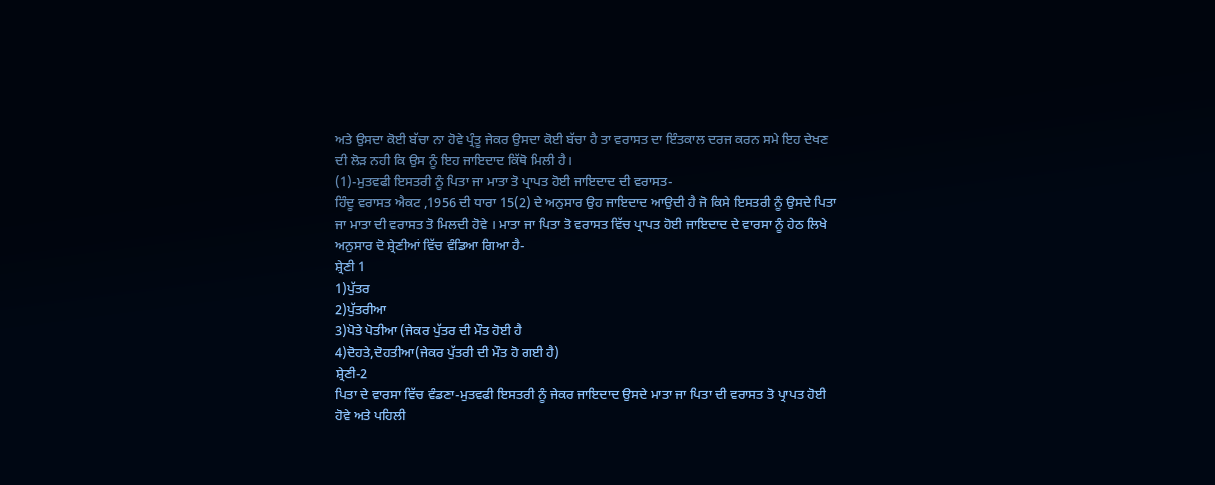ਅਤੇ ਉਸਦਾ ਕੋਈ ਬੱਚਾ ਨਾ ਹੋਵੇ ਪ੍ਰੰਤੂ ਜੇਕਰ ਉਸਦਾ ਕੋਈ ਬੱਚਾ ਹੈ ਤਾ ਵਰਾਸਤ ਦਾ ਇੰਤਕਾਲ ਦਰਜ ਕਰਨ ਸਮੇ ਇਹ ਦੇਖਣ ਦੀ ਲੋੜ ਨਹੀ ਕਿ ਉਸ ਨੂੰ ਇਹ ਜਾਇਦਾਦ ਕਿੱਥੋ ਮਿਲੀ ਹੈ।
(1)-ਮੁਤਵਫੀ ਇਸਤਰੀ ਨੂੰ ਪਿਤਾ ਜਾ ਮਾਤਾ ਤੋ ਪ੍ਰਾਪਤ ਹੋਈ ਜਾਇਦਾਦ ਦੀ ਵਰਾਸਤ-
ਹਿੰਦੂ ਵਰਾਸਤ ਐਕਟ ,1956 ਦੀ ਧਾਰਾ 15(2) ਦੇ ਅਨੁਸਾਰ ਉਹ ਜਾਇਦਾਦ ਆਉਦੀ ਹੈ ਜੋ ਕਿਸੇ ਇਸਤਰੀ ਨੂੰ ਉਸਦੇ ਪਿਤਾ ਜਾ ਮਾਤਾ ਦੀ ਵਰਾਸਤ ਤੋ ਮਿਲਦੀ ਹੋਵੇ । ਮਾਤਾ ਜਾ ਪਿਤਾ ਤੋ ਵਰਾਸਤ ਵਿੱਚ ਪ੍ਰਾਪਤ ਹੋਈ ਜਾਇਦਾਦ ਦੇ ਵਾਰਸਾ ਨੂੰ ਹੇਠ ਲਿਖੇ ਅਨੁਸਾਰ ਦੋ ਸ਼੍ਰੇਣੀਆਂ ਵਿੱਚ ਵੰਡਿਆ ਗਿਆ ਹੈ-
ਸ਼੍ਰੇਣੀ 1
1)ਪੁੱਤਰ
2)ਪੁੱਤਰੀਆ
3)ਪੋਤੇ ਪੋਤੀਆ (ਜੇਕਰ ਪੁੱਤਰ ਦੀ ਮੌਤ ਹੋਈ ਹੈ
4)ਦੋਹਤੇ,ਦੋਹਤੀਆ(ਜੇਕਰ ਪੁੱਤਰੀ ਦੀ ਮੌਤ ਹੋ ਗਈ ਹੈ)
ਸ਼੍ਰੇਣੀ-2
ਪਿਤਾ ਦੇ ਵਾਰਸਾ ਵਿੱਚ ਵੰਡਣਾ-ਮੁਤਵਫੀ ਇਸਤਰੀ ਨੂੰ ਜੇਕਰ ਜਾਇਦਾਦ ਉਸਦੇ ਮਾਤਾ ਜਾ ਪਿਤਾ ਦੀ ਵਰਾਸਤ ਤੋ ਪ੍ਰਾਪਤ ਹੋਈ ਹੋਵੇ ਅਤੇ ਪਹਿਲੀ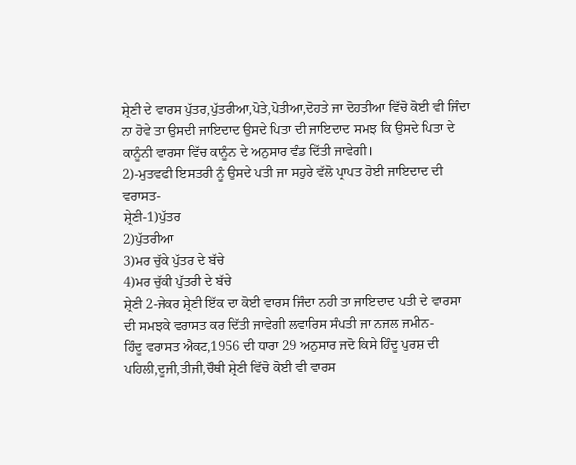ਸ਼੍ਰੇਣੀ ਦੇ ਵਾਰਸ ਪੁੱਤਰ,ਪੁੱਤਰੀਆ,ਪੋਤੇ,ਪੋਤੀਆ,ਦੋਹਤੇ ਜਾ ਦੋਹਤੀਆ ਵਿੱਚੋ ਕੋਈ ਵੀ ਜਿੰਦਾ ਨਾ ਹੋਵੇ ਤਾ ਉਸਦੀ ਜਾਇਦਾਦ ਉਸਦੇ ਪਿਤਾ ਦੀ ਜਾਇਦਾਦ ਸਮਝ ਕਿ ਉਸਦੇ ਪਿਤਾ ਦੇ ਕਾਨੂੰਨੀ ਵਾਰਸਾ ਵਿੱਚ ਕਾਨੂੰਨ ਦੇ ਅਨੁਸਾਰ ਵੰਡ ਦਿੱਤੀ ਜਾਵੇਗੀ।
2)-ਮੁਤਵਫੀ ਇਸਤਰੀ ਨੂੰ ਉਸਦੇ ਪਤੀ ਜਾ ਸਹੁਰੇ ਵੱਲੋ ਪ੍ਰਾਪਤ ਹੋਈ ਜਾਇਦਾਦ ਦੀ ਵਰਾਸਤ-
ਸ਼੍ਰੇਣੀ-1)ਪੁੱਤਰ
2)ਪੁੱਤਰੀਆ
3)ਮਰ ਚੁੱਕੇ ਪੁੱਤਰ ਦੇ ਬੱਚੇ
4)ਮਰ ਚੁੱਕੀ ਪੁੱਤਰੀ ਦੇ ਬੱਚੇ
ਸ਼੍ਰੇਣੀ 2-ਜੇਕਰ ਸ਼੍ਰੇਣੀ ਇੱਕ ਦਾ ਕੋਈ ਵਾਰਸ ਜਿੰਦਾ ਨਹੀ ਤਾ ਜਾਇਦਾਦ ਪਤੀ ਦੇ ਵਾਰਸਾ ਦੀ ਸਮਝਕੇ ਵਰਾਸਤ ਕਰ ਦਿੱਤੀ ਜਾਵੇਗੀ ਲਵਾਰਿਸ ਸੰਪਤੀ ਜਾ ਨਜਲ ਜਮੀਨ-
ਹਿੰਦੂ ਵਰਾਸਤ ਐਕਟ,1956 ਦੀ ਧਾਰਾ 29 ਅਨੁਸਾਰ ਜਦੋ ਕਿਸੇ ਹਿੰਦੂ ਪੁਰਸ਼ ਦੀ ਪਹਿਲੀ,ਦੂਜੀ,ਤੀਜੀ,ਚੌਥੀ ਸ਼੍ਰੇਣੀ ਵਿੱਚੋ ਕੋਈ ਵੀ ਵਾਰਸ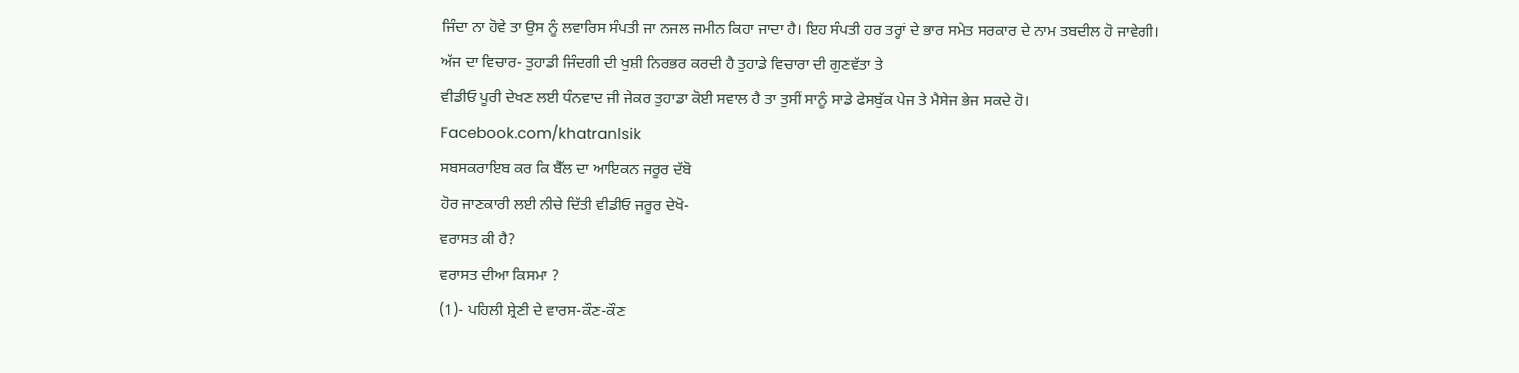ਜਿੰਦਾ ਨਾ ਹੋਵੇ ਤਾ ਉਸ ਨੂੰ ਲਵਾਰਿਸ ਸੰਪਤੀ ਜਾ ਨਜਲ ਜਮੀਨ ਕਿਹਾ ਜਾਦਾ ਹੈ। ਇਹ ਸੰਪਤੀ ਹਰ ਤਰ੍ਹਾਂ ਦੇ ਭਾਰ ਸਮੇਤ ਸਰਕਾਰ ਦੇ ਨਾਮ ਤਬਦੀਲ ਹੋ ਜਾਵੇਗੀ।
ਅੱਜ ਦਾ ਵਿਚਾਰ- ਤੁਹਾਡੀ ਜਿੰਦਗੀ ਦੀ ਖੁਸ਼ੀ ਨਿਰਭਰ ਕਰਦੀ ਹੈ ਤੁਹਾਡੇ ਵਿਚਾਰਾ ਦੀ ਗੁਣਵੱਤਾ ਤੇ
ਵੀਡੀਓ ਪੂਰੀ ਦੇਖਣ ਲਈ ਧੰਨਵਾਦ ਜੀ ਜੇਕਰ ਤੁਹਾਡਾ ਕੋਈ ਸਵਾਲ ਹੈ ਤਾ ਤੁਸੀਂ ਸਾਨੂੰ ਸਾਡੇ ਫੇਸਬੁੱਕ ਪੇਜ ਤੇ ਮੈਸੇਜ ਭੇਜ ਸਕਦੇ ਹੋ।
Facebook.com/khatranlsik
ਸਬਸਕਰਾਇਬ ਕਰ ਕਿ ਬੈੱਲ ਦਾ ਆਇਕਨ ਜਰੂਰ ਦੱਬੋ
ਹੋਰ ਜਾਣਕਾਰੀ ਲਈ ਨੀਚੇ ਦਿੱਤੀ ਵੀਡੀਓ ਜਰੂਰ ਦੇਖੋ-
ਵਰਾਸਤ ਕੀ ਹੈ?
ਵਰਾਸਤ ਦੀਆ ਕਿਸਮਾ ?
(1)- ਪਹਿਲੀ ਸ਼੍ਰੇਣੀ ਦੇ ਵਾਰਸ-ਕੌਣ-ਕੌਣ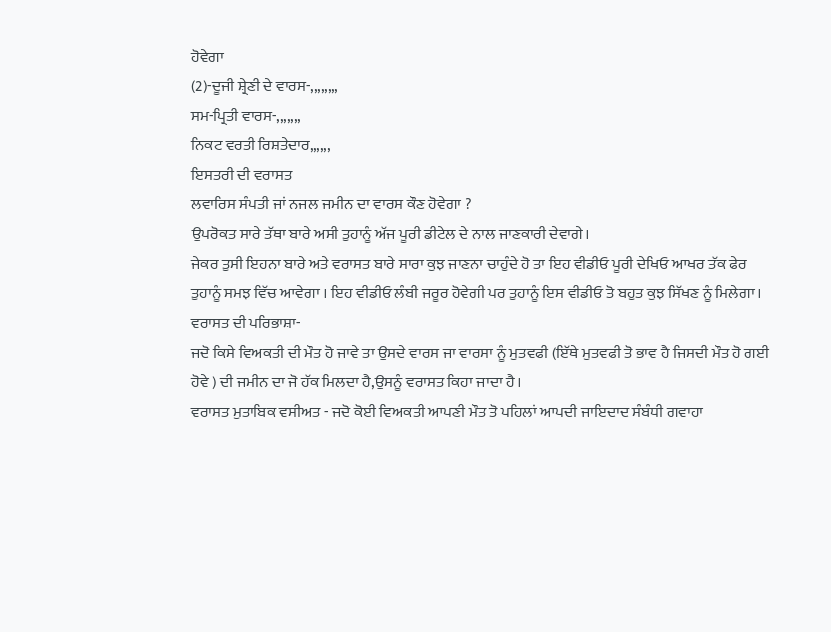ਹੋਵੇਗਾ
(2)-ਦੂਜੀ ਸ਼੍ਰੇਣੀ ਦੇ ਵਾਰਸ-,,,,,,,,
ਸਮ-ਪ੍ਰਿਤੀ ਵਾਰਸ-,,,,,,,
ਨਿਕਟ ਵਰਤੀ ਰਿਸ਼ਤੇਦਾਰ,,,,,,
ਇਸਤਰੀ ਦੀ ਵਰਾਸਤ
ਲਵਾਰਿਸ ਸੰਪਤੀ ਜਾਂ ਨਜਲ ਜਮੀਨ ਦਾ ਵਾਰਸ ਕੌਣ ਹੋਵੇਗਾ ?
ਉਪਰੋਕਤ ਸਾਰੇ ਤੱਥਾ ਬਾਰੇ ਅਸੀ ਤੁਹਾਨੂੰ ਅੱਜ ਪੂਰੀ ਡੀਟੇਲ ਦੇ ਨਾਲ ਜਾਣਕਾਰੀ ਦੇਵਾਗੇ।
ਜੇਕਰ ਤੁਸੀ ਇਹਨਾ ਬਾਰੇ ਅਤੇ ਵਰਾਸਤ ਬਾਰੇ ਸਾਰਾ ਕੁਝ ਜਾਣਨਾ ਚਾਹੁੰਦੇ ਹੋ ਤਾ ਇਹ ਵੀਡੀਓ ਪੂਰੀ ਦੇਖਿਓ ਆਖਰ ਤੱਕ ਫੇਰ ਤੁਹਾਨੂੰ ਸਮਝ ਵਿੱਚ ਆਵੇਗਾ । ਇਹ ਵੀਡੀਓ ਲੰਬੀ ਜਰੂਰ ਹੋਵੇਗੀ ਪਰ ਤੁਹਾਨੂੰ ਇਸ ਵੀਡੀਓ ਤੋ ਬਹੁਤ ਕੁਝ ਸਿੱਖਣ ਨੂੰ ਮਿਲੇਗਾ।
ਵਰਾਸਤ ਦੀ ਪਰਿਭਾਸ਼ਾ-
ਜਦੋ ਕਿਸੇ ਵਿਅਕਤੀ ਦੀ ਮੌਤ ਹੋ ਜਾਵੇ ਤਾ ਉਸਦੇ ਵਾਰਸ ਜਾ ਵਾਰਸਾ ਨੂੰ ਮੁਤਵਫੀ (ਇੱਥੇ ਮੁਤਵਫੀ ਤੋ ਭਾਵ ਹੈ ਜਿਸਦੀ ਮੌਤ ਹੋ ਗਈ ਹੋਵੇ ) ਦੀ ਜਮੀਨ ਦਾ ਜੋ ਹੱਕ ਮਿਲਦਾ ਹੈ,ਉਸਨੂੰ ਵਰਾਸਤ ਕਿਹਾ ਜਾਦਾ ਹੈ।
ਵਰਾਸਤ ਮੁਤਾਬਿਕ ਵਸੀਅਤ - ਜਦੋ ਕੋਈ ਵਿਅਕਤੀ ਆਪਣੀ ਮੌਤ ਤੋ ਪਹਿਲਾਂ ਆਪਦੀ ਜਾਇਦਾਦ ਸੰਬੰਧੀ ਗਵਾਹਾ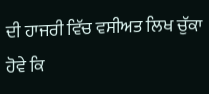ਦੀ ਹਾਜਰੀ ਵਿੱਚ ਵਸੀਅਤ ਲਿਖ ਚੁੱਕਾ ਹੋਵੇ ਕਿ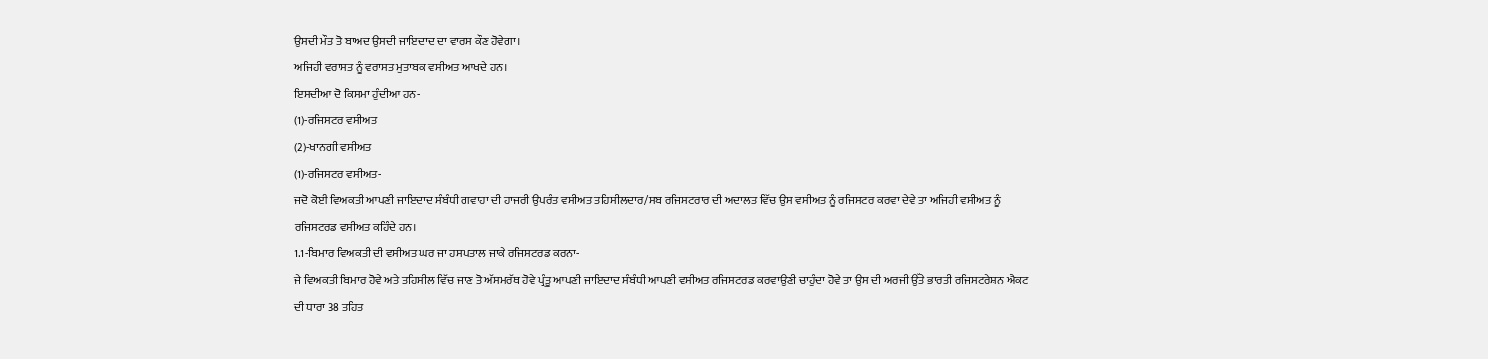ਉਸਦੀ ਮੌਤ ਤੋ ਬਾਅਦ ਉਸਦੀ ਜਾਇਦਾਦ ਦਾ ਵਾਰਸ ਕੌਣ ਹੋਵੇਗਾ।
ਅਜਿਹੀ ਵਰਾਸਤ ਨੂੰ ਵਰਾਸਤ ਮੁਤਾਬਕ ਵਸੀਅਤ ਆਖਦੇ ਹਨ।
ਇਸਦੀਆ ਦੋ ਕਿਸਮਾ ਹੁੰਦੀਆ ਹਨ-
(1)-ਰਜਿਸਟਰ ਵਸੀਅਤ
(2)-ਖਾਨਗੀ ਵਸੀਅਤ
(1)-ਰਜਿਸਟਰ ਵਸੀਅਤ-
ਜਦੋ ਕੋਈ ਵਿਅਕਤੀ ਆਪਣੀ ਜਾਇਦਾਦ ਸੰਬੰਧੀ ਗਵਾਹਾ ਦੀ ਹਾਜਰੀ ਉਪਰੰਤ ਵਸੀਅਤ ਤਹਿਸੀਲਦਾਰ/ਸਬ ਰਜਿਸਟਰਾਰ ਦੀ ਅਦਾਲਤ ਵਿੱਚ ਉਸ ਵਸੀਅਤ ਨੂੰ ਰਜਿਸਟਰ ਕਰਵਾ ਦੇਵੇ ਤਾ ਅਜਿਹੀ ਵਸੀਅਤ ਨੂੰ ਰਜਿਸਟਰਡ ਵਸੀਅਤ ਕਹਿੰਦੇ ਹਨ।
1.1-ਬਿਮਾਰ ਵਿਅਕਤੀ ਦੀ ਵਸੀਅਤ ਘਰ ਜਾ ਹਸਪਤਾਲ ਜਾਕੇ ਰਜਿਸਟਰਡ ਕਰਨਾ-
ਜੇ ਵਿਅਕਤੀ ਬਿਮਾਰ ਹੋਵੇ ਅਤੇ ਤਹਿਸੀਲ ਵਿੱਚ ਜਾਣ ਤੋ ਅੱਸਮਰੱਥ ਹੋਵੇ ਪ੍ਰੰਤੂ ਆਪਣੀ ਜਾਇਦਾਦ ਸੰਬੰਧੀ ਆਪਣੀ ਵਸੀਅਤ ਰਜਿਸਟਰਡ ਕਰਵਾਉਣੀ ਚਾਹੁੰਦਾ ਹੋਵੇ ਤਾ ਉਸ ਦੀ ਅਰਜੀ ਉੱਤੇ ਭਾਰਤੀ ਰਜਿਸਟਰੇਸ਼ਨ ਐਕਟ ਦੀ ਧਾਰਾ 38 ਤਹਿਤ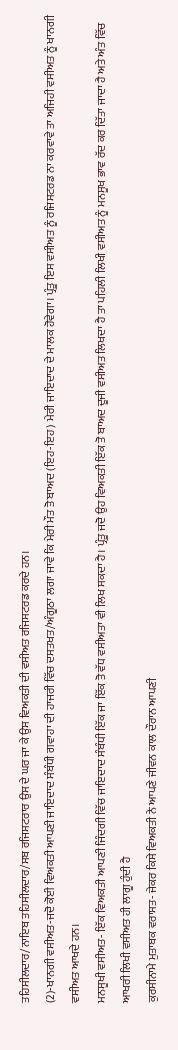ਤਹਿਸੀਲਦਾਰ/ਨਾਇਬ ਤਹਿਸੀਲਦਾਰ/ਸਬ ਰਜਿਸਟਰਾਰ ਉਸ ਦੇ ਘਰ ਜਾ ਕੇ ਉਸ ਵਿਅਕਤੀ ਦੀ ਵਸੀਅਤ ਰਜਿਸਟਰਡ ਕਰਦੇ ਹਨ।
(2)-ਖਾਨਗੀ ਵਸੀਅਤ-ਜਦੋ ਕੋਈ ਵਿਅਕਤੀ ਆਪਣੀ ਜਾਇਦਾਦ ਸੰਬੰਧੀ ਗਵਾਹਾ ਦੀ ਹਾਜਰੀ ਵਿੱਚ ਦਸਤਖਤ/ਅੰਗੂਠਾ ਲਗਾ ਜਾਵੇ ਕਿ ਮੇਰੀ ਮੌਤ ਤੋ ਬਾਅਦ (ਇਹ-ਇਹ) ਮੇਰੀ ਜਾਇਦਾਦ ਦੇ ਮਾਲਕ ਹੋਵੇਗਾ। ਪ੍ਰੰਤੂ ਇਸ ਵਸੀਅਤ ਨੂੰ ਰਜਿਸਟਰਡ ਨਾ ਕਰਵਾਵੇ ਤਾ ਅਜਿਹੀ ਵਸੀਅਤ ਨੂੰ ਖਾਨਗੀ ਵਸੀਅਤ ਆਖਦੇ ਹਨ।
ਮਨਸੂਖੀ ਵਸੀਅਤ- ਇੱਕ ਵਿਅਕਤੀ ਆਪਣੀ ਜਿੰਦਗੀ ਵਿੱਚ ਜਾਇਦਾਦ ਸੰਬੰਧੀ ਇੱਕ ਜਾ ਇੱਕ ਤੋ ਵੱਧ ਵਸੀਅਤਾ ਵੀ ਲਿਖ ਸਕਦਾ ਹੈ। ਪ੍ਰੰਤੂ ਜਦੋ ਉਹ ਵਿਅਕਤੀ ਇੱਕ ਤੋ ਬਾਅਦ ਦੂਜੀ ਵਸੀਅਤ ਲਿਖਦਾ ਹੈ ਤਾ ਪਹਿਲੀ ਲਿਖੀ ਵਸੀਅਤ ਨੂੰ ਮਨਸੂਖ ਭਾਵ ਰੱਦ ਕਰ ਦਿੱਤਾ ਜਾਦਾ ਹੈ ਅਤੇ ਅੰਤ ਵਿੱਚ ਆਖਰੀ ਲਿਖੀ ਵਸੀਅਤ ਹੀ ਲਾਗੂ ਹੁੰਦੀ ਹੈ
ਕੁਰਸੀਨਾਮੇ ਮੁਤਾਬਕ ਵਰਾਸਤ- ਜੇਕਰ ਕਿਸੇ ਵਿਅਕਤੀ ਨੇ ਆਪਣੇ ਜੀਵਨ ਕਾਲ ਦੌਰਾਨ ਆਪਣੀ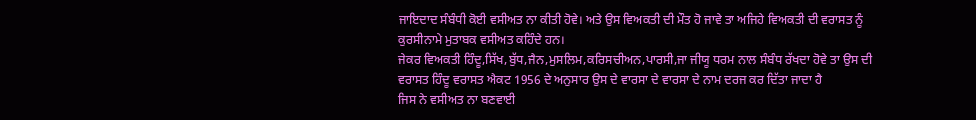ਜਾਇਦਾਦ ਸੰਬੰਧੀ ਕੋਈ ਵਸੀਅਤ ਨਾ ਕੀਤੀ ਹੋਵੇ। ਅਤੇ ਉਸ ਵਿਅਕਤੀ ਦੀ ਮੌਤ ਹੋ ਜਾਵੇ ਤਾ ਅਜਿਹੇ ਵਿਅਕਤੀ ਦੀ ਵਰਾਸਤ ਨੂੰ ਕੁਰਸੀਨਾਮੇ ਮੁਤਾਬਕ ਵਸੀਅਤ ਕਹਿੰਦੇ ਹਨ।
ਜੇਕਰ ਵਿਅਕਤੀ ਹਿੰਦੂ,ਸਿੱਖ,ਬੁੱਧ,ਜੈਨ,ਮੁਸਲਿਮ,ਕਰਿਸਚੀਅਨ,ਪਾਰਸੀ,ਜਾ ਜੀਯੂ ਧਰਮ ਨਾਲ ਸੰਬੰਧ ਰੱਖਦਾ ਹੋਵੇ ਤਾ ਉਸ ਦੀ ਵਰਾਸਤ ਹਿੰਦੂ ਵਰਾਸਤ ਐਕਟ 1956 ਦੇ ਅਨੁਸਾਰ ਉਸ ਦੇ ਵਾਰਸਾ ਦੇ ਵਾਰਸਾ ਦੇ ਨਾਮ ਦਰਜ ਕਰ ਦਿੱਤਾ ਜਾਦਾ ਹੈ
ਜਿਸ ਨੇ ਵਸੀਅਤ ਨਾ ਬਣਵਾਈ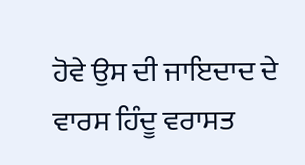ਹੋਵੇ ਉਸ ਦੀ ਜਾਇਦਾਦ ਦੇ ਵਾਰਸ ਹਿੰਦੂ ਵਰਾਸਤ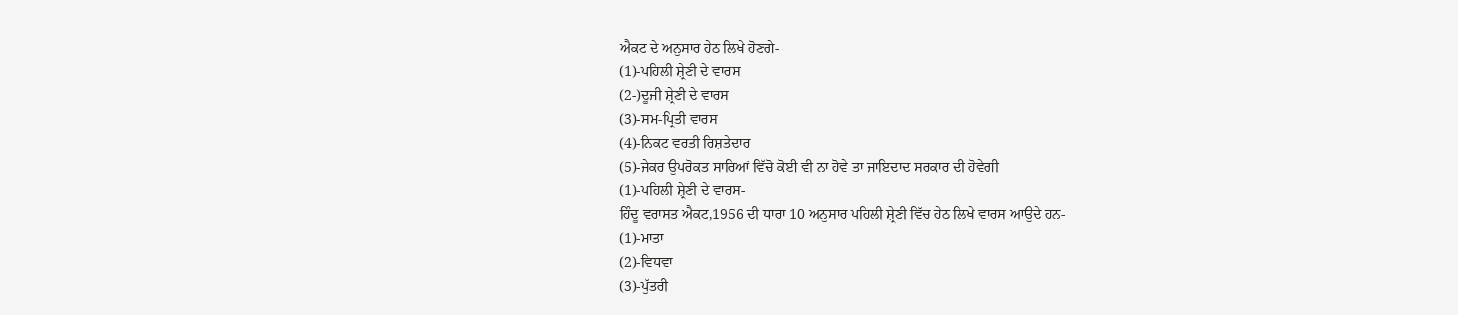ਐਕਟ ਦੇ ਅਨੁਸਾਰ ਹੇਠ ਲਿਖੇ ਹੋਣਗੇ-
(1)-ਪਹਿਲੀ ਸ਼੍ਰੇਣੀ ਦੇ ਵਾਰਸ
(2-)ਦੂਜੀ ਸ਼੍ਰੇਣੀ ਦੇ ਵਾਰਸ
(3)-ਸਮ-ਪ੍ਰਿਤੀ ਵਾਰਸ
(4)-ਨਿਕਟ ਵਰਤੀ ਰਿਸ਼ਤੇਦਾਰ
(5)-ਜੇਕਰ ਉਪਰੋਕਤ ਸਾਰਿਆਂ ਵਿੱਚੋ ਕੋਈ ਵੀ ਨਾ ਹੋਵੇ ਤਾ ਜਾਇਦਾਦ ਸਰਕਾਰ ਦੀ ਹੋਵੇਗੀ
(1)-ਪਹਿਲੀ ਸ਼੍ਰੇਣੀ ਦੇ ਵਾਰਸ-
ਹਿੰਦੂ ਵਰਾਸਤ ਐਕਟ,1956 ਦੀ ਧਾਰਾ 10 ਅਨੁਸਾਰ ਪਹਿਲੀ ਸ਼੍ਰੇਣੀ ਵਿੱਚ ਹੇਠ ਲਿਖੇ ਵਾਰਸ ਆਉਦੇ ਹਨ-
(1)-ਮਾਤਾ
(2)-ਵਿਧਵਾ
(3)-ਪੁੱਤਰੀ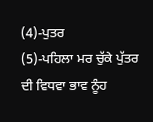(4)-ਪੁਤਰ
(5)-ਪਹਿਲਾ ਮਰ ਚੁੱਕੇ ਪੁੱਤਰ ਦੀ ਵਿਧਵਾ ਭਾਵ ਨੂੰਹ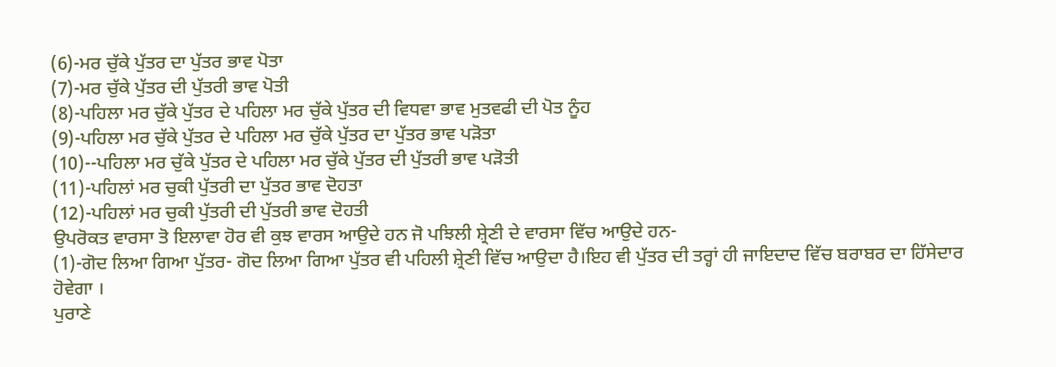(6)-ਮਰ ਚੁੱਕੇ ਪੁੱਤਰ ਦਾ ਪੁੱਤਰ ਭਾਵ ਪੋਤਾ
(7)-ਮਰ ਚੁੱਕੇ ਪੁੱਤਰ ਦੀ ਪੁੱਤਰੀ ਭਾਵ ਪੋਤੀ
(8)-ਪਹਿਲਾ ਮਰ ਚੁੱਕੇ ਪੁੱਤਰ ਦੇ ਪਹਿਲਾ ਮਰ ਚੁੱਕੇ ਪੁੱਤਰ ਦੀ ਵਿਧਵਾ ਭਾਵ ਮੁਤਵਫੀ ਦੀ ਪੋਤ ਨੂੰਹ
(9)-ਪਹਿਲਾ ਮਰ ਚੁੱਕੇ ਪੁੱਤਰ ਦੇ ਪਹਿਲਾ ਮਰ ਚੁੱਕੇ ਪੁੱਤਰ ਦਾ ਪੁੱਤਰ ਭਾਵ ਪੜੋਤਾ
(10)--ਪਹਿਲਾ ਮਰ ਚੁੱਕੇ ਪੁੱਤਰ ਦੇ ਪਹਿਲਾ ਮਰ ਚੁੱਕੇ ਪੁੱਤਰ ਦੀ ਪੁੱਤਰੀ ਭਾਵ ਪੜੋਤੀ
(11)-ਪਹਿਲਾਂ ਮਰ ਚੁਕੀ ਪੁੱਤਰੀ ਦਾ ਪੁੱਤਰ ਭਾਵ ਦੋਹਤਾ
(12)-ਪਹਿਲਾਂ ਮਰ ਚੁਕੀ ਪੁੱਤਰੀ ਦੀ ਪੁੱਤਰੀ ਭਾਵ ਦੋਹਤੀ
ਉਪਰੋਕਤ ਵਾਰਸਾ ਤੋ ਇਲਾਵਾ ਹੋਰ ਵੀ ਕੁਝ ਵਾਰਸ ਆਉਦੇ ਹਨ ਜੋ ਪਝਿਲੀ ਸ਼੍ਰੇਣੀ ਦੇ ਵਾਰਸਾ ਵਿੱਚ ਆਉਦੇ ਹਨ-
(1)-ਗੋਦ ਲਿਆ ਗਿਆ ਪੁੱਤਰ- ਗੋਦ ਲਿਆ ਗਿਆ ਪੁੱਤਰ ਵੀ ਪਹਿਲੀ ਸ਼੍ਰੇਣੀ ਵਿੱਚ ਆਉਦਾ ਹੈ।ਇਹ ਵੀ ਪੁੱਤਰ ਦੀ ਤਰ੍ਹਾਂ ਹੀ ਜਾਇਦਾਦ ਵਿੱਚ ਬਰਾਬਰ ਦਾ ਹਿੱਸੇਦਾਰ ਹੋਵੇਗਾ ।
ਪੁਰਾਣੇ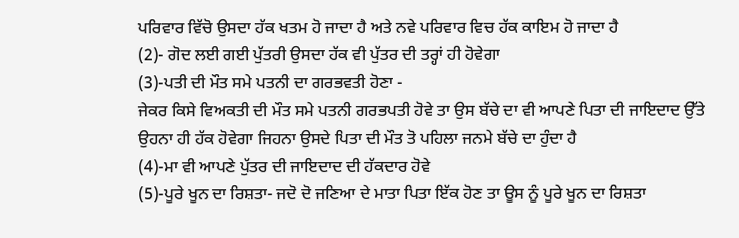ਪਰਿਵਾਰ ਵਿੱਚੋ ਉਸਦਾ ਹੱਕ ਖਤਮ ਹੋ ਜਾਦਾ ਹੈ ਅਤੇ ਨਵੇ ਪਰਿਵਾਰ ਵਿਚ ਹੱਕ ਕਾਇਮ ਹੋ ਜਾਦਾ ਹੈ
(2)- ਗੋਦ ਲਈ ਗਈ ਪੁੱਤਰੀ ਉਸਦਾ ਹੱਕ ਵੀ ਪੁੱਤਰ ਦੀ ਤਰ੍ਹਾਂ ਹੀ ਹੋਵੇਗਾ
(3)-ਪਤੀ ਦੀ ਮੌਤ ਸਮੇ ਪਤਨੀ ਦਾ ਗਰਭਵਤੀ ਹੋਣਾ -
ਜੇਕਰ ਕਿਸੇ ਵਿਅਕਤੀ ਦੀ ਮੌਤ ਸਮੇ ਪਤਨੀ ਗਰਭਪਤੀ ਹੋਵੇ ਤਾ ਉਸ ਬੱਚੇ ਦਾ ਵੀ ਆਪਣੇ ਪਿਤਾ ਦੀ ਜਾਇਦਾਦ ਉੱਤੇ ਉਹਨਾ ਹੀ ਹੱਕ ਹੋਵੇਗਾ ਜਿਹਨਾ ਉਸਦੇ ਪਿਤਾ ਦੀ ਮੌਤ ਤੋ ਪਹਿਲਾ ਜਨਮੇ ਬੱਚੇ ਦਾ ਹੁੰਦਾ ਹੈ
(4)-ਮਾ ਵੀ ਆਪਣੇ ਪੁੱਤਰ ਦੀ ਜਾਇਦਾਦ ਦੀ ਹੱਕਦਾਰ ਹੋਵੇ
(5)-ਪੂਰੇ ਖੂਨ ਦਾ ਰਿਸ਼ਤਾ- ਜਦੋ ਦੋ ਜਣਿਆ ਦੇ ਮਾਤਾ ਪਿਤਾ ਇੱਕ ਹੋਣ ਤਾ ਊਸ ਨੂੰ ਪੂਰੇ ਖੂਨ ਦਾ ਰਿਸ਼ਤਾ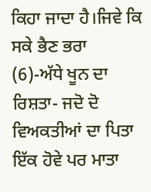ਕਿਹਾ ਜਾਦਾ ਹੈ।ਜਿਵੇ ਕਿ ਸਕੇ ਭੈਣ ਭਰਾ
(6)-ਅੱਧੇ ਖੂਨ ਦਾ ਰਿਸ਼ਤਾ- ਜਦੋ ਦੋ ਵਿਅਕਤੀਆਂ ਦਾ ਪਿਤਾ ਇੱਕ ਹੋਵੇ ਪਰ ਮਾਤਾ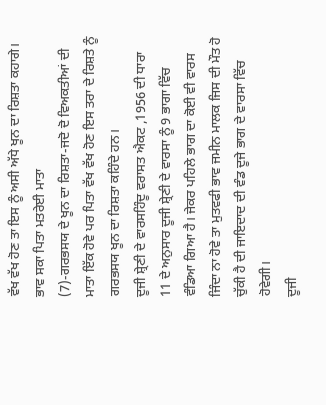ਵੱਖ ਵੱਖ ਹੋਣ ਤਾ ਇਸ ਨੂੰ ਅਸੀ ਅੱਧੇ ਖੂਨ ਦਾ ਰਿਸ਼ਤਾ ਕਹਾਗੇ। ਭਾਵ ਸਕਾ ਪਿਤਾ ਮਤਰੇਈ ਮਾਤਾ
(7)-ਗਰਭਸਯ ਦੇ ਖੂਨ ਦਾ ਰਿਸ਼ਤਾ-ਜਦੋ ਦੋ ਵਿਅਕਤੀਆਂ ਦੀ ਮਾਤਾ ਇੱਕ ਹੋਵੇ ਪਰ ਪਿਤਾ ਵੱਖ ਵੱਖ ਹੋਣ ਇਸ ਤਰਾ ਦੇ ਰਿਸ਼ਤੇ ਨੂੰ ਗਰਭਸਯ ਖੂਨ ਦਾ ਰਿਸ਼ਤਾ ਕਹਿੰਦੇ ਹਨ।
ਦੂਜੀ ਸ਼੍ਰੇਣੀ ਦੇ ਵਾਰਸਹਿੰਦੂ ਵਰਾਸਤ ਐਕਟ ,1956 ਦੀ ਧਾਰਾ 11 ਦੇ ਅਨੁਸਾਰ ਦੂਜੀ ਸ਼੍ਰੇਣੀ ਦੇ ਵਾਰਸਾ ਨੂੰ 9 ਭਾਗਾ ਵਿੱਚ ਵੰਡਿਆ ਗਿਆ ਹੈ। ਜੇਕਰ ਪਹਿਲੇ ਭਾਗ ਦਾ ਕੋਈ ਵੀ ਵਾਰਸ ਜਿੰਦਾ ਨਾ ਹੋਵੇ ਤਾ ਮੁਤਵਫੀ ਭਾਵ ਜਮੀਨ ਮਾਲਕ ਜਿਸ ਦੀ ਮੌਤ ਹੋ ਚੁੱਕੀ ਹੈ ਦੀ ਜਾਇਦਾਦ ਦੀ ਵੰਡ ਦੂਜੇ ਭਾਗ ਦੇ ਵਾਰਸਾ ਵਿੱਚ ਹੋਵੇਗੀ।
ਦੂਜੀ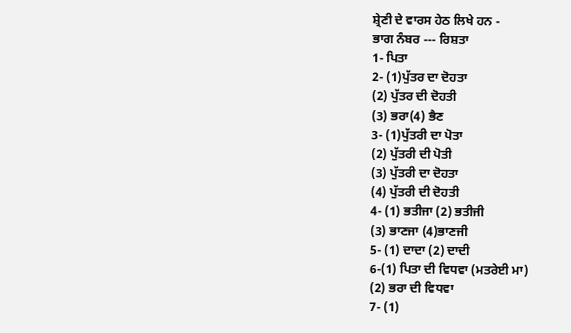ਸ਼੍ਰੇਣੀ ਦੇ ਵਾਰਸ ਹੇਠ ਲਿਖੇ ਹਨ -
ਭਾਗ ਨੰਬਰ --- ਰਿਸ਼ਤਾ
1- ਪਿਤਾ
2- (1)ਪੁੱਤਰ ਦਾ ਦੋਹਤਾ
(2) ਪੁੱਤਰ ਦੀ ਦੋਹਤੀ
(3) ਭਰਾ(4) ਭੈਣ
3- (1)ਪੁੱਤਰੀ ਦਾ ਪੋਤਾ
(2) ਪੁੱਤਰੀ ਦੀ ਪੋਤੀ
(3) ਪੁੱਤਰੀ ਦਾ ਦੋਹਤਾ
(4) ਪੁੱਤਰੀ ਦੀ ਦੋਹਤੀ
4- (1) ਭਤੀਜਾ (2) ਭਤੀਜੀ
(3) ਭਾਣਜਾ (4)ਭਾਣਜੀ
5- (1) ਦਾਦਾ (2) ਦਾਦੀ
6-(1) ਪਿਤਾ ਦੀ ਵਿਧਵਾ (ਮਤਰੇਈ ਮਾ)
(2) ਭਰਾ ਦੀ ਵਿਧਵਾ
7- (1)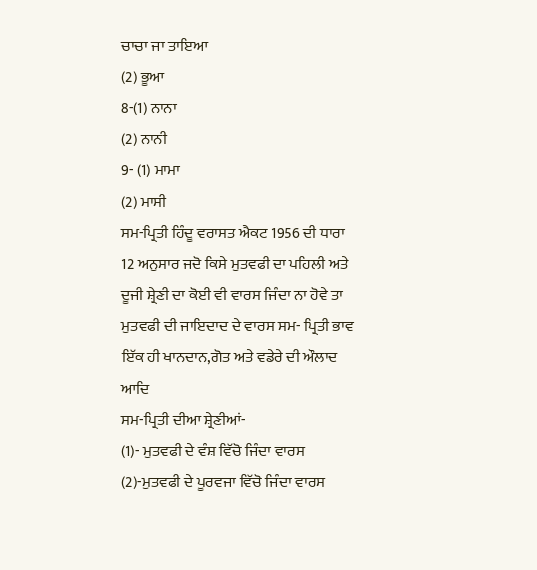ਚਾਚਾ ਜਾ ਤਾਇਆ
(2) ਭੂਆ
8-(1) ਨਾਨਾ
(2) ਨਾਨੀ
9- (1) ਮਾਮਾ
(2) ਮਾਸੀ
ਸਮ-ਪ੍ਰਿਤੀ ਹਿੰਦੂ ਵਰਾਸਤ ਐਕਟ 1956 ਦੀ ਧਾਰਾ 12 ਅਨੁਸਾਰ ਜਦੋ ਕਿਸੇ ਮੁਤਵਫੀ ਦਾ ਪਹਿਲੀ ਅਤੇ ਦੂਜੀ ਸ਼੍ਰੇਣੀ ਦਾ ਕੋਈ ਵੀ ਵਾਰਸ ਜਿੰਦਾ ਨਾ ਹੋਵੇ ਤਾ ਮੁਤਵਫੀ ਦੀ ਜਾਇਦਾਦ ਦੇ ਵਾਰਸ ਸਮ- ਪ੍ਰਿਤੀ ਭਾਵ ਇੱਕ ਹੀ ਖਾਨਦਾਨ,ਗੋਤ ਅਤੇ ਵਡੇਰੇ ਦੀ ਔਲਾਦ ਆਦਿ
ਸਮ-ਪ੍ਰਿਤੀ ਦੀਆ ਸ਼੍ਰੇਣੀਆਂ-
(1)- ਮੁਤਵਫੀ ਦੇ ਵੰਸ਼ ਵਿੱਚੋ ਜਿੰਦਾ ਵਾਰਸ
(2)-ਮੁਤਵਫੀ ਦੇ ਪੂਰਵਜਾ ਵਿੱਚੋ ਜਿੰਦਾ ਵਾਰਸ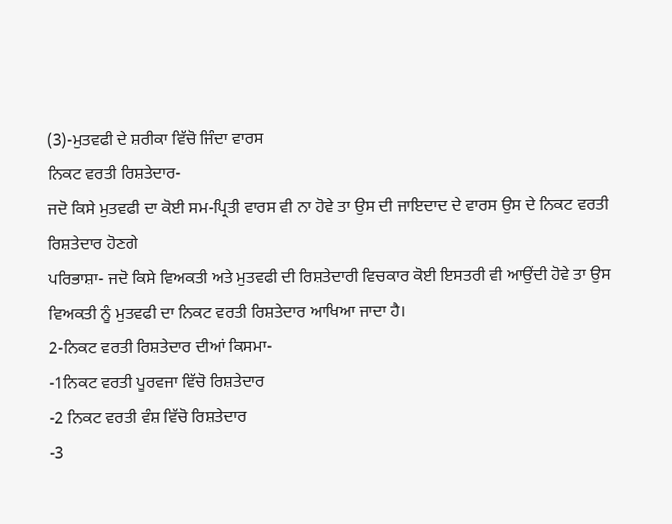(3)-ਮੁਤਵਫੀ ਦੇ ਸ਼ਰੀਕਾ ਵਿੱਚੋ ਜਿੰਦਾ ਵਾਰਸ
ਨਿਕਟ ਵਰਤੀ ਰਿਸ਼ਤੇਦਾਰ-
ਜਦੋ ਕਿਸੇ ਮੁਤਵਫੀ ਦਾ ਕੋਈ ਸਮ-ਪ੍ਰਿਤੀ ਵਾਰਸ ਵੀ ਨਾ ਹੋਵੇ ਤਾ ਉਸ ਦੀ ਜਾਇਦਾਦ ਦੇ ਵਾਰਸ ਉਸ ਦੇ ਨਿਕਟ ਵਰਤੀ ਰਿਸ਼ਤੇਦਾਰ ਹੋਣਗੇ
ਪਰਿਭਾਸ਼ਾ- ਜਦੋ ਕਿਸੇ ਵਿਅਕਤੀ ਅਤੇ ਮੁਤਵਫੀ ਦੀ ਰਿਸ਼ਤੇਦਾਰੀ ਵਿਚਕਾਰ ਕੋਈ ਇਸਤਰੀ ਵੀ ਆਉਂਦੀ ਹੋਵੇ ਤਾ ਉਸ ਵਿਅਕਤੀ ਨੂੰ ਮੁਤਵਫੀ ਦਾ ਨਿਕਟ ਵਰਤੀ ਰਿਸ਼ਤੇਦਾਰ ਆਖਿਆ ਜਾਦਾ ਹੈ।
2-ਨਿਕਟ ਵਰਤੀ ਰਿਸ਼ਤੇਦਾਰ ਦੀਆਂ ਕਿਸਮਾ-
-1ਨਿਕਟ ਵਰਤੀ ਪੂਰਵਜਾ ਵਿੱਚੋ ਰਿਸ਼ਤੇਦਾਰ
-2 ਨਿਕਟ ਵਰਤੀ ਵੰਸ਼ ਵਿੱਚੋ ਰਿਸ਼ਤੇਦਾਰ
-3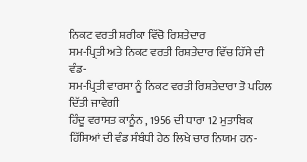ਨਿਕਟ ਵਰਤੀ ਸ਼ਰੀਕਾ ਵਿੱਚੋ ਰਿਸ਼ਤੇਦਾਰ
ਸਮ-ਪ੍ਰਿਤੀ ਅਤੇ ਨਿਕਟ ਵਰਤੀ ਰਿਸ਼ਤੇਦਾਰ ਵਿੱਚ ਹਿੱਸੇ ਦੀ ਵੰਡ-
ਸਮ-ਪ੍ਰਿਤੀ ਵਾਰਸਾ ਨੂੰ ਨਿਕਟ ਵਰਤੀ ਰਿਸ਼ਤੇਦਾਰਾ ਤੋ ਪਹਿਲ ਦਿੱਤੀ ਜਾਵੇਗੀ
ਹਿੰਦੂ ਵਰਾਸਤ ਕਾਨੂੰਨ , 1956 ਦੀ ਧਾਰਾ 12 ਮੁਤਾਬਿਕ ਹਿੱਸਿਆਂ ਦੀ ਵੰਡ ਸੰਬੰਧੀ ਹੇਠ ਲਿਖੇ ਚਾਰ ਨਿਯਮ ਹਨ-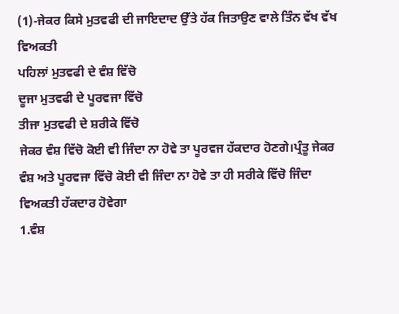(1)-ਜੇਕਰ ਕਿਸੇ ਮੁਤਵਫੀ ਦੀ ਜਾਇਦਾਦ ਉੱਤੇ ਹੱਕ ਜਿਤਾਉਣ ਵਾਲੇ ਤਿੰਨ ਵੱਖ ਵੱਖ ਵਿਅਕਤੀ
ਪਹਿਲਾਂ ਮੁਤਵਫੀ ਦੇ ਵੰਸ਼ ਵਿੱਚੋ
ਦੂਜਾ ਮੁਤਵਫੀ ਦੇ ਪੂਰਵਜਾ ਵਿੱਚੋ
ਤੀਜਾ ਮੁਤਵਫੀ ਦੇ ਸ਼ਰੀਕੇ ਵਿੱਚੋ
ਜੇਕਰ ਵੰਸ਼ ਵਿੱਚੋ ਕੋਈ ਵੀ ਜਿੰਦਾ ਨਾ ਹੋਵੇ ਤਾ ਪੂਰਵਜ ਹੱਕਦਾਰ ਹੋਣਗੇ।ਪ੍ਰੰਤੂ ਜੇਕਰ ਵੰਸ਼ ਅਤੇ ਪੂਰਵਜਾ ਵਿੱਚੋ ਕੋਈ ਵੀ ਜਿੰਦਾ ਨਾ ਹੋਵੇ ਤਾ ਹੀ ਸਰੀਕੇ ਵਿੱਚੋ ਜਿੰਦਾ ਵਿਅਕਤੀ ਹੱਕਦਾਰ ਹੋਵੇਗਾ
1.ਵੰਸ਼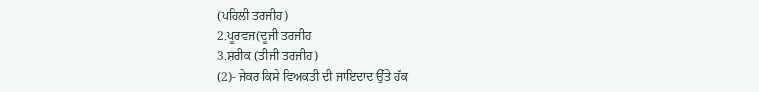(ਪਹਿਲੀ ਤਰਜੀਹ)
2.ਪੂਰਵਜ(ਦੂਜੀ ਤਰਜੀਹ
3.ਸ਼ਰੀਕ (ਤੀਜੀ ਤਰਜੀਹ)
(2)- ਜੇਕਰ ਕਿਸੇ ਵਿਅਕਤੀ ਦੀ ਜਾਇਦਾਦ ਉੱਤੇ ਹੱਕ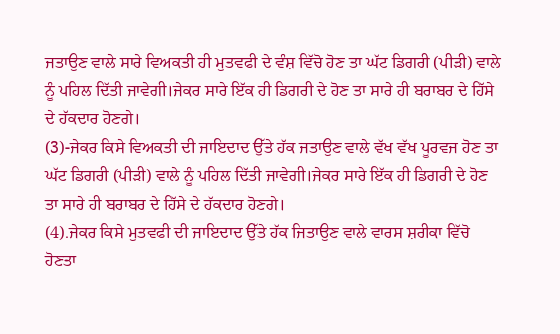ਜਤਾਉਣ ਵਾਲੇ ਸਾਰੇ ਵਿਅਕਤੀ ਹੀ ਮੁਤਵਫੀ ਦੇ ਵੰਸ਼ ਵਿੱਚੋ ਹੋਣ ਤਾ ਘੱਟ ਡਿਗਰੀ (ਪੀੜੀ) ਵਾਲੇ ਨੂੰ ਪਹਿਲ ਦਿੱਤੀ ਜਾਵੇਗੀ।ਜੇਕਰ ਸਾਰੇ ਇੱਕ ਹੀ ਡਿਗਰੀ ਦੇ ਹੋਣ ਤਾ ਸਾਰੇ ਹੀ ਬਰਾਬਰ ਦੇ ਹਿੱਸੇ ਦੇ ਹੱਕਦਾਰ ਹੋਣਗੇ।
(3)-ਜੇਕਰ ਕਿਸੇ ਵਿਅਕਤੀ ਦੀ ਜਾਇਦਾਦ ਉੱਤੇ ਹੱਕ ਜਤਾਉਣ ਵਾਲੇ ਵੱਖ ਵੱਖ ਪੂਰਵਜ ਹੋਣ ਤਾ ਘੱਟ ਡਿਗਰੀ (ਪੀੜੀ) ਵਾਲੇ ਨੂੰ ਪਹਿਲ ਦਿੱਤੀ ਜਾਵੇਗੀ।ਜੇਕਰ ਸਾਰੇ ਇੱਕ ਹੀ ਡਿਗਰੀ ਦੇ ਹੋਣ ਤਾ ਸਾਰੇ ਹੀ ਬਰਾਬਰ ਦੇ ਹਿੱਸੇ ਦੇ ਹੱਕਦਾਰ ਹੋਣਗੇ।
(4).ਜੇਕਰ ਕਿਸੇ ਮੁਤਵਫੀ ਦੀ ਜਾਇਦਾਦ ਉੱਤੇ ਹੱਕ ਜਿਤਾਉਣ ਵਾਲੇ ਵਾਰਸ ਸ਼ਰੀਕਾ ਵਿੱਚੋ ਹੋਣਤਾ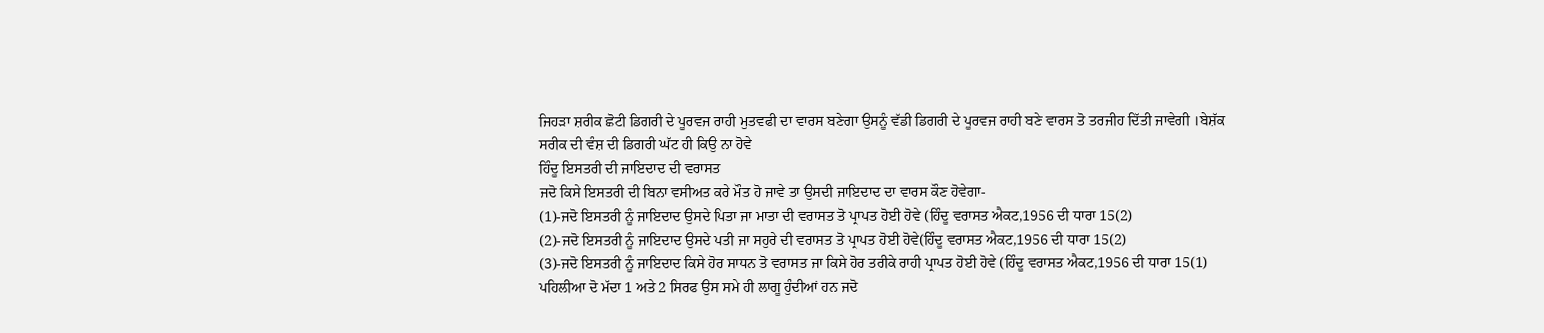ਜਿਹੜਾ ਸ਼ਰੀਕ ਛੋਟੀ ਡਿਗਰੀ ਦੇ ਪੂਰਵਜ ਰਾਹੀ ਮੁਤਵਫੀ ਦਾ ਵਾਰਸ ਬਣੇਗਾ ਉਸਨੂੰ ਵੱਡੀ ਡਿਗਰੀ ਦੇ ਪੂਰਵਜ ਰਾਹੀ ਬਣੇ ਵਾਰਸ ਤੋ ਤਰਜੀਹ ਦਿੱਤੀ ਜਾਵੇਗੀ ।ਬੇਸ਼ੱਕ ਸਰੀਕ ਦੀ ਵੰਸ਼ ਦੀ ਡਿਗਰੀ ਘੱਟ ਹੀ ਕਿਉ ਨਾ ਹੋਵੇ
ਹਿੰਦੂ ਇਸਤਰੀ ਦੀ ਜਾਇਦਾਦ ਦੀ ਵਰਾਸਤ
ਜਦੋ ਕਿਸੇ ਇਸਤਰੀ ਦੀ ਬਿਨਾ ਵਸੀਅਤ ਕਰੇ ਮੌਤ ਹੋ ਜਾਵੇ ਤਾ ਉਸਦੀ ਜਾਇਦਾਦ ਦਾ ਵਾਰਸ ਕੌਣ ਹੋਵੇਗਾ-
(1)-ਜਦੋ ਇਸਤਰੀ ਨੂੰ ਜਾਇਦਾਦ ਉਸਦੇ ਪਿਤਾ ਜਾ ਮਾਤਾ ਦੀ ਵਰਾਸਤ ਤੋ ਪ੍ਰਾਪਤ ਹੋਈ ਹੋਵੇ (ਹਿੰਦੂ ਵਰਾਸਤ ਐਕਟ,1956 ਦੀ ਧਾਰਾ 15(2)
(2)-ਜਦੋ ਇਸਤਰੀ ਨੂੰ ਜਾਇਦਾਦ ਉਸਦੇ ਪਤੀ ਜਾ ਸਹੁਰੇ ਦੀ ਵਰਾਸਤ ਤੋ ਪ੍ਰਾਪਤ ਹੋਈ ਹੋਵੇ(ਹਿੰਦੂ ਵਰਾਸਤ ਐਕਟ,1956 ਦੀ ਧਾਰਾ 15(2)
(3)-ਜਦੋ ਇਸਤਰੀ ਨੂੰ ਜਾਇਦਾਦ ਕਿਸੇ ਹੋਰ ਸਾਧਨ ਤੋ ਵਰਾਸਤ ਜਾ ਕਿਸੇ ਹੋਰ ਤਰੀਕੇ ਰਾਹੀ ਪ੍ਰਾਪਤ ਹੋਈ ਹੋਵੇ (ਹਿੰਦੂ ਵਰਾਸਤ ਐਕਟ,1956 ਦੀ ਧਾਰਾ 15(1)
ਪਹਿਲੀਆ ਦੋ ਮੱਦਾ 1 ਅਤੇ 2 ਸਿਰਫ ਉਸ ਸਮੇ ਹੀ ਲਾਗੂ ਹੁੰਦੀਆਂ ਹਨ ਜਦੋ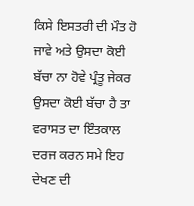ਕਿਸੇ ਇਸਤਰੀ ਦੀ ਮੌਤ ਹੋ ਜਾਵੇ ਅਤੇ ਉਸਦਾ ਕੋਈ ਬੱਚਾ ਨਾ ਹੋਵੇ ਪ੍ਰੰਤੂ ਜੇਕਰ ਉਸਦਾ ਕੋਈ ਬੱਚਾ ਹੈ ਤਾ ਵਰਾਸਤ ਦਾ ਇੰਤਕਾਲ ਦਰਜ ਕਰਨ ਸਮੇ ਇਹ ਦੇਖਣ ਦੀ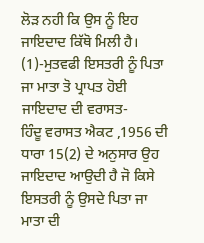ਲੋੜ ਨਹੀ ਕਿ ਉਸ ਨੂੰ ਇਹ ਜਾਇਦਾਦ ਕਿੱਥੋ ਮਿਲੀ ਹੈ।
(1)-ਮੁਤਵਫੀ ਇਸਤਰੀ ਨੂੰ ਪਿਤਾ ਜਾ ਮਾਤਾ ਤੋ ਪ੍ਰਾਪਤ ਹੋਈ ਜਾਇਦਾਦ ਦੀ ਵਰਾਸਤ-
ਹਿੰਦੂ ਵਰਾਸਤ ਐਕਟ ,1956 ਦੀ ਧਾਰਾ 15(2) ਦੇ ਅਨੁਸਾਰ ਉਹ ਜਾਇਦਾਦ ਆਉਦੀ ਹੈ ਜੋ ਕਿਸੇ ਇਸਤਰੀ ਨੂੰ ਉਸਦੇ ਪਿਤਾ ਜਾ ਮਾਤਾ ਦੀ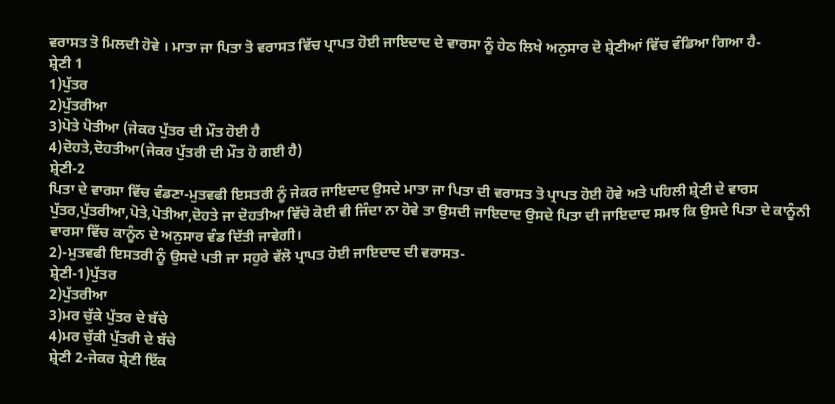ਵਰਾਸਤ ਤੋ ਮਿਲਦੀ ਹੋਵੇ । ਮਾਤਾ ਜਾ ਪਿਤਾ ਤੋ ਵਰਾਸਤ ਵਿੱਚ ਪ੍ਰਾਪਤ ਹੋਈ ਜਾਇਦਾਦ ਦੇ ਵਾਰਸਾ ਨੂੰ ਹੇਠ ਲਿਖੇ ਅਨੁਸਾਰ ਦੋ ਸ਼੍ਰੇਣੀਆਂ ਵਿੱਚ ਵੰਡਿਆ ਗਿਆ ਹੈ-
ਸ਼੍ਰੇਣੀ 1
1)ਪੁੱਤਰ
2)ਪੁੱਤਰੀਆ
3)ਪੋਤੇ ਪੋਤੀਆ (ਜੇਕਰ ਪੁੱਤਰ ਦੀ ਮੌਤ ਹੋਈ ਹੈ
4)ਦੋਹਤੇ,ਦੋਹਤੀਆ(ਜੇਕਰ ਪੁੱਤਰੀ ਦੀ ਮੌਤ ਹੋ ਗਈ ਹੈ)
ਸ਼੍ਰੇਣੀ-2
ਪਿਤਾ ਦੇ ਵਾਰਸਾ ਵਿੱਚ ਵੰਡਣਾ-ਮੁਤਵਫੀ ਇਸਤਰੀ ਨੂੰ ਜੇਕਰ ਜਾਇਦਾਦ ਉਸਦੇ ਮਾਤਾ ਜਾ ਪਿਤਾ ਦੀ ਵਰਾਸਤ ਤੋ ਪ੍ਰਾਪਤ ਹੋਈ ਹੋਵੇ ਅਤੇ ਪਹਿਲੀ ਸ਼੍ਰੇਣੀ ਦੇ ਵਾਰਸ ਪੁੱਤਰ,ਪੁੱਤਰੀਆ,ਪੋਤੇ,ਪੋਤੀਆ,ਦੋਹਤੇ ਜਾ ਦੋਹਤੀਆ ਵਿੱਚੋ ਕੋਈ ਵੀ ਜਿੰਦਾ ਨਾ ਹੋਵੇ ਤਾ ਉਸਦੀ ਜਾਇਦਾਦ ਉਸਦੇ ਪਿਤਾ ਦੀ ਜਾਇਦਾਦ ਸਮਝ ਕਿ ਉਸਦੇ ਪਿਤਾ ਦੇ ਕਾਨੂੰਨੀ ਵਾਰਸਾ ਵਿੱਚ ਕਾਨੂੰਨ ਦੇ ਅਨੁਸਾਰ ਵੰਡ ਦਿੱਤੀ ਜਾਵੇਗੀ।
2)-ਮੁਤਵਫੀ ਇਸਤਰੀ ਨੂੰ ਉਸਦੇ ਪਤੀ ਜਾ ਸਹੁਰੇ ਵੱਲੋ ਪ੍ਰਾਪਤ ਹੋਈ ਜਾਇਦਾਦ ਦੀ ਵਰਾਸਤ-
ਸ਼੍ਰੇਣੀ-1)ਪੁੱਤਰ
2)ਪੁੱਤਰੀਆ
3)ਮਰ ਚੁੱਕੇ ਪੁੱਤਰ ਦੇ ਬੱਚੇ
4)ਮਰ ਚੁੱਕੀ ਪੁੱਤਰੀ ਦੇ ਬੱਚੇ
ਸ਼੍ਰੇਣੀ 2-ਜੇਕਰ ਸ਼੍ਰੇਣੀ ਇੱਕ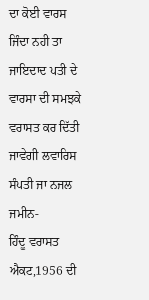ਦਾ ਕੋਈ ਵਾਰਸ ਜਿੰਦਾ ਨਹੀ ਤਾ ਜਾਇਦਾਦ ਪਤੀ ਦੇ ਵਾਰਸਾ ਦੀ ਸਮਝਕੇ ਵਰਾਸਤ ਕਰ ਦਿੱਤੀ ਜਾਵੇਗੀ ਲਵਾਰਿਸ ਸੰਪਤੀ ਜਾ ਨਜਲ ਜਮੀਨ-
ਹਿੰਦੂ ਵਰਾਸਤ ਐਕਟ,1956 ਦੀ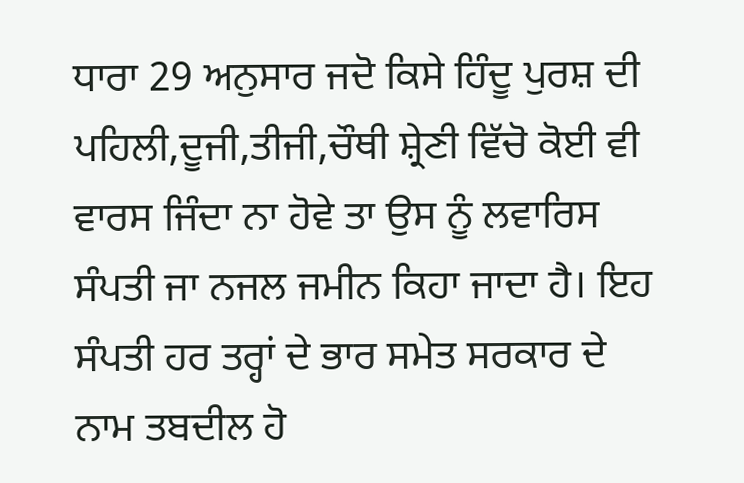ਧਾਰਾ 29 ਅਨੁਸਾਰ ਜਦੋ ਕਿਸੇ ਹਿੰਦੂ ਪੁਰਸ਼ ਦੀ ਪਹਿਲੀ,ਦੂਜੀ,ਤੀਜੀ,ਚੌਥੀ ਸ਼੍ਰੇਣੀ ਵਿੱਚੋ ਕੋਈ ਵੀ ਵਾਰਸ ਜਿੰਦਾ ਨਾ ਹੋਵੇ ਤਾ ਉਸ ਨੂੰ ਲਵਾਰਿਸ ਸੰਪਤੀ ਜਾ ਨਜਲ ਜਮੀਨ ਕਿਹਾ ਜਾਦਾ ਹੈ। ਇਹ ਸੰਪਤੀ ਹਰ ਤਰ੍ਹਾਂ ਦੇ ਭਾਰ ਸਮੇਤ ਸਰਕਾਰ ਦੇ ਨਾਮ ਤਬਦੀਲ ਹੋ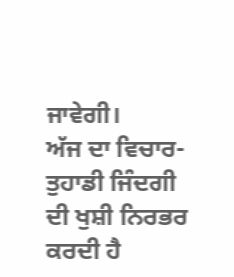ਜਾਵੇਗੀ।
ਅੱਜ ਦਾ ਵਿਚਾਰ- ਤੁਹਾਡੀ ਜਿੰਦਗੀ ਦੀ ਖੁਸ਼ੀ ਨਿਰਭਰ ਕਰਦੀ ਹੈ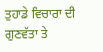ਤੁਹਾਡੇ ਵਿਚਾਰਾ ਦੀ ਗੁਣਵੱਤਾ ਤੇ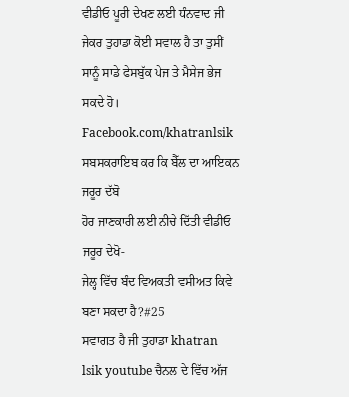ਵੀਡੀਓ ਪੂਰੀ ਦੇਖਣ ਲਈ ਧੰਨਵਾਦ ਜੀ ਜੇਕਰ ਤੁਹਾਡਾ ਕੋਈ ਸਵਾਲ ਹੈ ਤਾ ਤੁਸੀਂ ਸਾਨੂੰ ਸਾਡੇ ਫੇਸਬੁੱਕ ਪੇਜ ਤੇ ਮੈਸੇਜ ਭੇਜ ਸਕਦੇ ਹੋ।
Facebook.com/khatranlsik
ਸਬਸਕਰਾਇਬ ਕਰ ਕਿ ਬੈੱਲ ਦਾ ਆਇਕਨ ਜਰੂਰ ਦੱਬੋ
ਹੋਰ ਜਾਣਕਾਰੀ ਲਈ ਨੀਚੇ ਦਿੱਤੀ ਵੀਡੀਓ ਜਰੂਰ ਦੇਖੋ-
ਜੇਲ੍ਹ ਵਿੱਚ ਬੰਦ ਵਿਅਕਤੀ ਵਸੀਅਤ ਕਿਵੇ ਬਣਾ ਸਕਦਾ ਹੈ?#25
ਸਵਾਗਤ ਹੈ ਜੀ ਤੁਹਾਡਾ khatran lsik youtube ਚੈਨਲ ਦੇ ਵਿੱਚ ਅੱਜ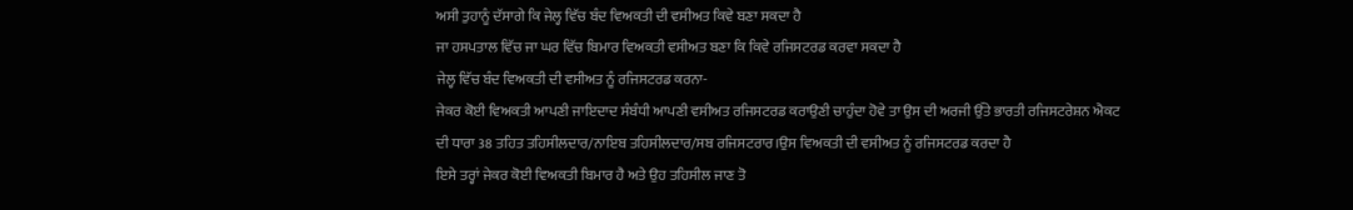ਅਸੀ ਤੁਹਾਨੂੰ ਦੱਸਾਗੇ ਕਿ ਜੇਲ੍ਹ ਵਿੱਚ ਬੰਦ ਵਿਅਕਤੀ ਦੀ ਵਸੀਅਤ ਕਿਵੇ ਬਣਾ ਸਕਦਾ ਹੈ
ਜਾ ਹਸਪਤਾਲ ਵਿੱਚ ਜਾ ਘਰ ਵਿੱਚ ਬਿਮਾਰ ਵਿਅਕਤੀ ਵਸੀਅਤ ਬਣਾ ਕਿ ਕਿਵੇ ਰਜਿਸਟਰਡ ਕਰਵਾ ਸਕਦਾ ਹੈ
ਜੇਲ੍ਹ ਵਿੱਚ ਬੰਦ ਵਿਅਕਤੀ ਦੀ ਵਸੀਅਤ ਨੂੰ ਰਜਿਸਟਰਡ ਕਰਨਾ-
ਜੇਕਰ ਕੋਈ ਵਿਅਕਤੀ ਆਪਣੀ ਜਾਇਦਾਦ ਸੰਬੰਧੀ ਆਪਣੀ ਵਸੀਅਤ ਰਜਿਸਟਰਡ ਕਰਾਉਣੀ ਚਾਹੁੰਦਾ ਹੋਵੇ ਤਾ ਉਸ ਦੀ ਅਰਜੀ ਉੱਤੇ ਭਾਰਤੀ ਰਜਿਸਟਰੇਸ਼ਨ ਐਕਟ ਦੀ ਧਾਰਾ 38 ਤਹਿਤ ਤਹਿਸੀਲਦਾਰ/ਨਾਇਬ ਤਹਿਸੀਲਦਾਰ/ਸਬ ਰਜਿਸਟਰਾਰ।ਉਸ ਵਿਅਕਤੀ ਦੀ ਵਸੀਅਤ ਨੂੰ ਰਜਿਸਟਰਡ ਕਰਦਾ ਹੈ
ਇਸੇ ਤਰ੍ਹਾਂ ਜੇਕਰ ਕੋਈ ਵਿਅਕਤੀ ਬਿਮਾਰ ਹੈ ਅਤੇ ਉਹ ਤਹਿਸੀਲ ਜਾਣ ਤੋ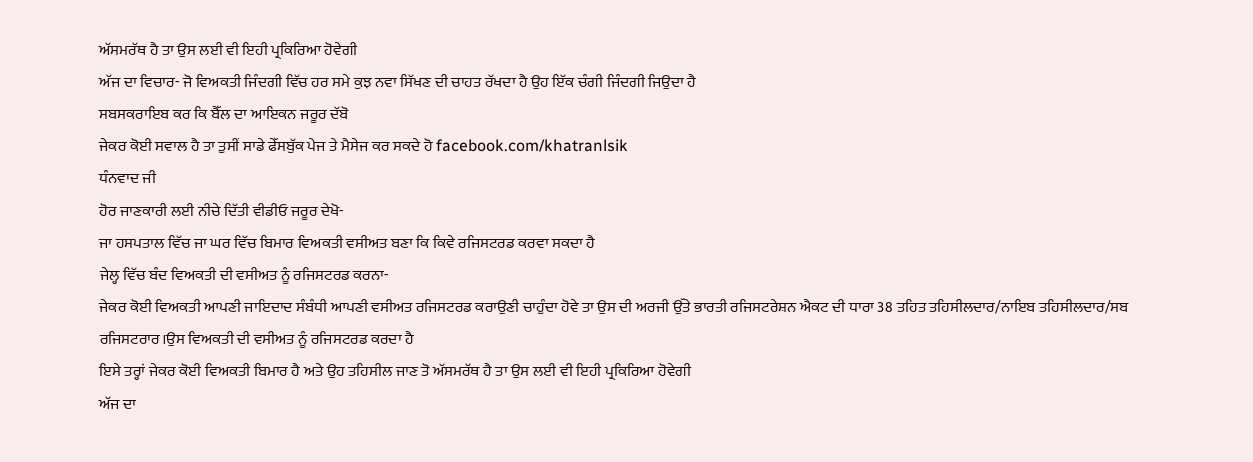ਅੱਸਮਰੱਥ ਹੈ ਤਾ ਉਸ ਲਈ ਵੀ ਇਹੀ ਪ੍ਰਕਿਰਿਆ ਹੋਵੇਗੀ
ਅੱਜ ਦਾ ਵਿਚਾਰ- ਜੋ ਵਿਅਕਤੀ ਜਿੰਦਗੀ ਵਿੱਚ ਹਰ ਸਮੇ ਕੁਝ ਨਵਾ ਸਿੱਖਣ ਦੀ ਚਾਹਤ ਰੱਖਦਾ ਹੈ ਉਹ ਇੱਕ ਚੰਗੀ ਜਿੰਦਗੀ ਜਿਉਦਾ ਹੈ
ਸਬਸਕਰਾਇਬ ਕਰ ਕਿ ਬੈੱਲ ਦਾ ਆਇਕਨ ਜਰੂਰ ਦੱਬੋ
ਜੇਕਰ ਕੋਈ ਸਵਾਲ ਹੈ ਤਾ ਤੁਸੀਂ ਸਾਡੇ ਫੇੱਸਬੁੱਕ ਪੇਜ ਤੇ ਮੈਸੇਜ ਕਰ ਸਕਦੇ ਹੋ facebook.com/khatranlsik
ਧੰਨਵਾਦ ਜੀ
ਹੋਰ ਜਾਣਕਾਰੀ ਲਈ ਨੀਚੇ ਦਿੱਤੀ ਵੀਡੀਓ ਜਰੂਰ ਦੇਖੋ-
ਜਾ ਹਸਪਤਾਲ ਵਿੱਚ ਜਾ ਘਰ ਵਿੱਚ ਬਿਮਾਰ ਵਿਅਕਤੀ ਵਸੀਅਤ ਬਣਾ ਕਿ ਕਿਵੇ ਰਜਿਸਟਰਡ ਕਰਵਾ ਸਕਦਾ ਹੈ
ਜੇਲ੍ਹ ਵਿੱਚ ਬੰਦ ਵਿਅਕਤੀ ਦੀ ਵਸੀਅਤ ਨੂੰ ਰਜਿਸਟਰਡ ਕਰਨਾ-
ਜੇਕਰ ਕੋਈ ਵਿਅਕਤੀ ਆਪਣੀ ਜਾਇਦਾਦ ਸੰਬੰਧੀ ਆਪਣੀ ਵਸੀਅਤ ਰਜਿਸਟਰਡ ਕਰਾਉਣੀ ਚਾਹੁੰਦਾ ਹੋਵੇ ਤਾ ਉਸ ਦੀ ਅਰਜੀ ਉੱਤੇ ਭਾਰਤੀ ਰਜਿਸਟਰੇਸ਼ਨ ਐਕਟ ਦੀ ਧਾਰਾ 38 ਤਹਿਤ ਤਹਿਸੀਲਦਾਰ/ਨਾਇਬ ਤਹਿਸੀਲਦਾਰ/ਸਬ ਰਜਿਸਟਰਾਰ।ਉਸ ਵਿਅਕਤੀ ਦੀ ਵਸੀਅਤ ਨੂੰ ਰਜਿਸਟਰਡ ਕਰਦਾ ਹੈ
ਇਸੇ ਤਰ੍ਹਾਂ ਜੇਕਰ ਕੋਈ ਵਿਅਕਤੀ ਬਿਮਾਰ ਹੈ ਅਤੇ ਉਹ ਤਹਿਸੀਲ ਜਾਣ ਤੋ ਅੱਸਮਰੱਥ ਹੈ ਤਾ ਉਸ ਲਈ ਵੀ ਇਹੀ ਪ੍ਰਕਿਰਿਆ ਹੋਵੇਗੀ
ਅੱਜ ਦਾ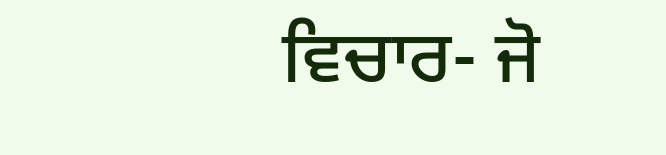ਵਿਚਾਰ- ਜੋ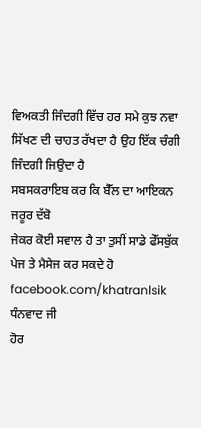ਵਿਅਕਤੀ ਜਿੰਦਗੀ ਵਿੱਚ ਹਰ ਸਮੇ ਕੁਝ ਨਵਾ ਸਿੱਖਣ ਦੀ ਚਾਹਤ ਰੱਖਦਾ ਹੈ ਉਹ ਇੱਕ ਚੰਗੀ ਜਿੰਦਗੀ ਜਿਉਦਾ ਹੈ
ਸਬਸਕਰਾਇਬ ਕਰ ਕਿ ਬੈੱਲ ਦਾ ਆਇਕਨ ਜਰੂਰ ਦੱਬੋ
ਜੇਕਰ ਕੋਈ ਸਵਾਲ ਹੈ ਤਾ ਤੁਸੀਂ ਸਾਡੇ ਫੇੱਸਬੁੱਕ ਪੇਜ ਤੇ ਮੈਸੇਜ ਕਰ ਸਕਦੇ ਹੋ facebook.com/khatranlsik
ਧੰਨਵਾਦ ਜੀ
ਹੋਰ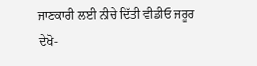ਜਾਣਕਾਰੀ ਲਈ ਨੀਚੇ ਦਿੱਤੀ ਵੀਡੀਓ ਜਰੂਰ ਦੇਖੋ-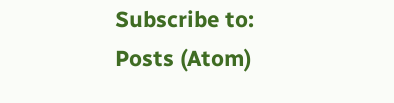Subscribe to:
Posts (Atom)